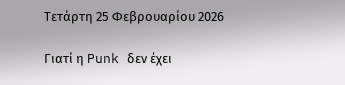Τετάρτη 25 Φεβρουαρίου 2026

Γιατί η Punk δεν έχει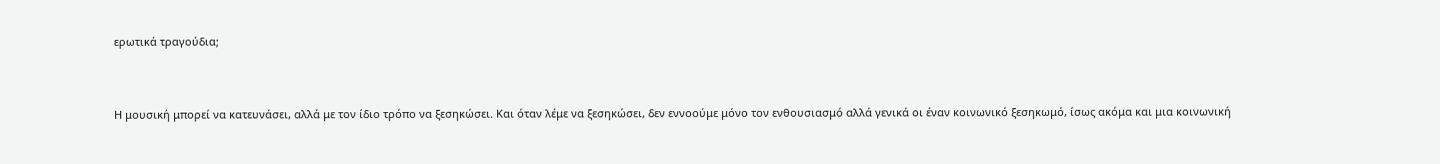ερωτικά τραγούδια;



Η μουσική μπορεί να κατευνάσει, αλλά με τον ίδιο τρόπο να ξεσηκώσει. Και όταν λέμε να ξεσηκώσει, δεν εννοούμε μόνο τον ενθουσιασμό αλλά γενικά οι έναν κοινωνικό ξεσηκωμό, ίσως ακόμα και μια κοινωνική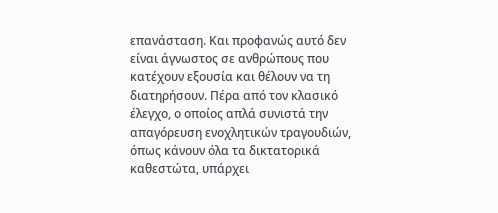επανάσταση. Και προφανώς αυτό δεν είναι άγνωστος σε ανθρώπους που κατέχουν εξουσία και θέλουν να τη διατηρήσουν. Πέρα από τον κλασικό έλεγχο, ο οποίος απλά συνιστά την απαγόρευση ενοχλητικών τραγουδιών, όπως κάνουν όλα τα δικτατορικά καθεστώτα, υπάρχει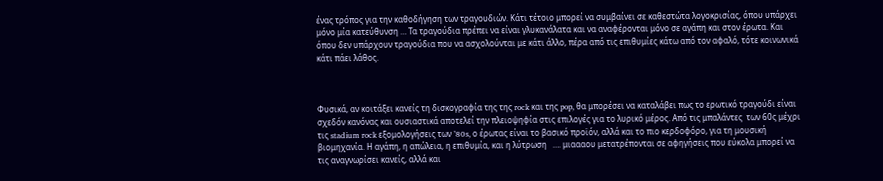ένας τρόπος για την καθοδήγηση των τραγουδιών. Κάτι τέτοιο μπορεί να συμβαίνει σε καθεστώτα λογοκρισίας, όπου υπάρχει μόνο μία κατεύθυνση … Τα τραγούδια πρέπει να είναι γλυκανάλατα και να αναφέρονται μόνο σε αγάπη και στον έρωτα. Και όπου δεν υπάρχουν τραγούδια που να ασχολούνται με κάτι άλλο, πέρα από τις επιθυμίες κάτω από τον αφαλό, τότε κοινωνικά κάτι πάει λάθος.



Φυσικά, αν κοιτάξει κανείς τη δισκογραφία της της rock και της pop, θα μπορέσει να καταλάβει πως το ερωτικό τραγούδι είναι σχεδόν κανόνας και ουσιαστικά αποτελεί την πλειοψηφία στις επιλογές για το λυρικό μέρος. Από τις μπαλάντες  των 60ς μέχρι τις stadium rock εξομολογήσεις των ’80s, ο έρωτας είναι το βασικό προϊόν, αλλά και το πιο κερδοφόρο, για τη μουσική βιομηχανία. Η αγάπη, η απώλεια, η επιθυμία, και η λύτρωση   …. μιαααου μετατρέπονται σε αφηγήσεις που εύκολα μπορεί να τις αναγνωρίσει κανείς, αλλά και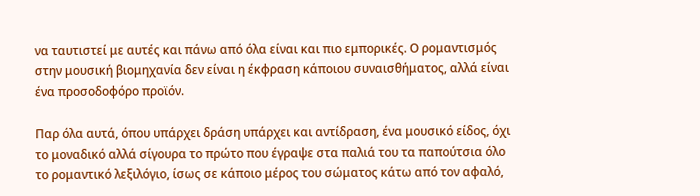να ταυτιστεί με αυτές και πάνω από όλα είναι και πιο εμπορικές. Ο ρομαντισμός στην μουσική βιομηχανία δεν είναι η έκφραση κάποιου συναισθήματος, αλλά είναι ένα προσοδοφόρο προϊόν.

Παρ όλα αυτά, όπου υπάρχει δράση υπάρχει και αντίδραση, ένα μουσικό είδος, όχι το μοναδικό αλλά σίγουρα το πρώτο που έγραψε στα παλιά του τα παπούτσια όλο το ρομαντικό λεξιλόγιο, ίσως σε κάποιο μέρος του σώματος κάτω από τον αφαλό,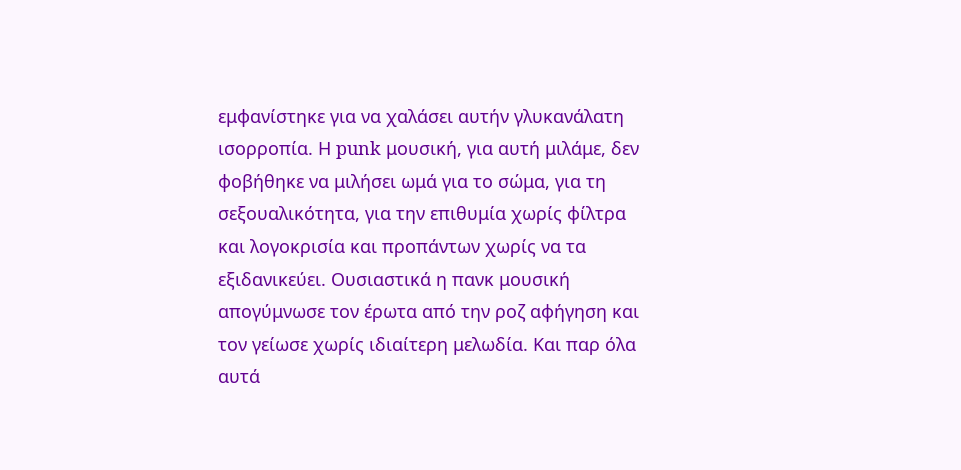εμφανίστηκε για να χαλάσει αυτήν γλυκανάλατη ισορροπία. Η punk μουσική, για αυτή μιλάμε, δεν φοβήθηκε να μιλήσει ωμά για το σώμα, για τη σεξουαλικότητα, για την επιθυμία χωρίς φίλτρα και λογοκρισία και προπάντων χωρίς να τα εξιδανικεύει. Ουσιαστικά η πανκ μουσική απογύμνωσε τον έρωτα από την ροζ αφήγηση και τον γείωσε χωρίς ιδιαίτερη μελωδία. Και παρ όλα αυτά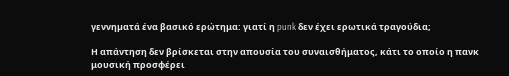γεννηµατά ένα βασικό ερώτημα: γιατί η punk δεν έχει ερωτικά τραγούδια;

Η απάντηση δεν βρίσκεται στην απουσία του συναισθήματος, κάτι το οποίο η πανκ μουσική προσφέρει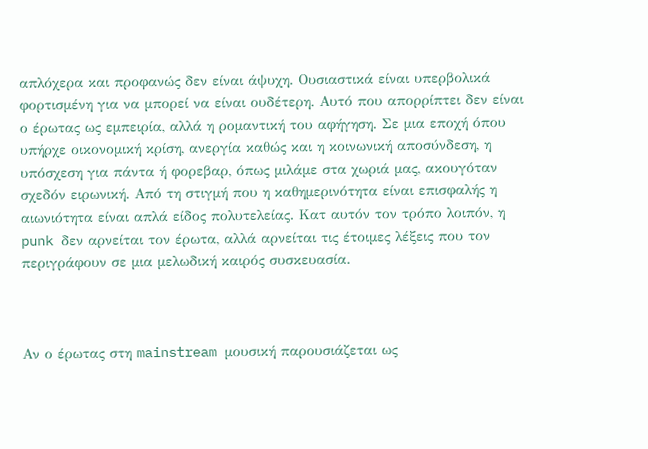απλόχερα και προφανώς δεν είναι άψυχη. Ουσιαστικά είναι υπερβολικά φορτισμένη για να μπορεί να είναι ουδέτερη. Αυτό που απορρίπτει δεν είναι ο έρωτας ως εμπειρία, αλλά η ρομαντική του αφήγηση. Σε μια εποχή όπου υπήρχε οικονομική κρίση, ανεργία καθώς και η κοινωνική αποσύνδεση, η υπόσχεση για πάντα ή φορεβαρ, όπως μιλάμε στα χωριά μας, ακουγόταν σχεδόν ειρωνική. Από τη στιγμή που η καθημερινότητα είναι επισφαλής η αιωνιότητα είναι απλά είδος πολυτελείας. Κατ αυτόν τον τρόπο λοιπόν, η punk δεν αρνείται τον έρωτα, αλλά αρνείται τις έτοιμες λέξεις που τον περιγράφουν σε μια μελωδική καιρός συσκευασία.



Αν ο έρωτας στη mainstream μουσική παρουσιάζεται ως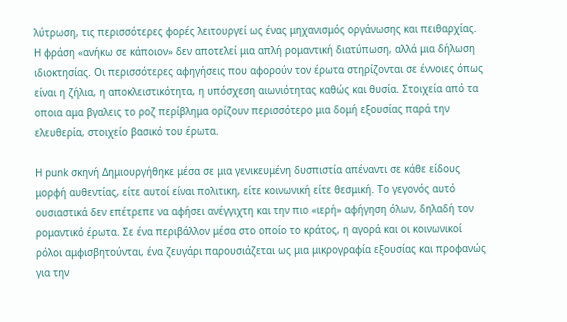λύτρωση, τις περισσότερες φορές λειτουργεί ως ένας μηχανισμός οργάνωσης και πειθαρχίας. Η φράση «ανήκω σε κάποιον» δεν αποτελεί μια απλή ρομαντική διατύπωση, αλλά μια δήλωση ιδιοκτησίας. Οι περισσότερες αφηγήσεις που αφορούν τον έρωτα στηρίζονται σε έννοιες όπως είναι η ζήλια, η αποκλειστικότητα, η υπόσχεση αιωνιότητας καθώς και θυσία. Στοιχεία από τα οποια αμα βγαλεις το ροζ περίβλημα ορίζουν περισσότερο μια δομή εξουσίας παρά την ελευθερία, στοιχείο βασικό του έρωτα.

Η punk σκηνή Δημιουργήθηκε μέσα σε μια γενικευμένη δυσπιστία απέναντι σε κάθε είδους μορφή αυθεντίας, είτε αυτοί είναι πολιτικη, είτε κοινωνική είτε θεσμική. Το γεγονός αυτό ουσιαστικά δεν επέτρεπε να αφήσει ανέγγιχτη και την πιο «ιερή» αφήγηση όλων, δηλαδή τον ρομαντικό έρωτα. Σε ένα περιβάλλον μέσα στο οποίο το κράτος, η αγορά και οι κοινωνικοί ρόλοι αμφισβητούνται, ένα ζευγάρι παρουσιάζεται ως μια μικρογραφία εξουσίας και προφανώς για την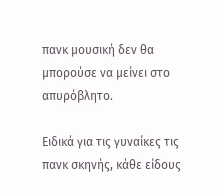πανκ μουσική δεν θα μπορούσε να μείνει στο απυρόβλητο.

Ειδικά για τις γυναίκες τις πανκ σκηνής, κάθε είδους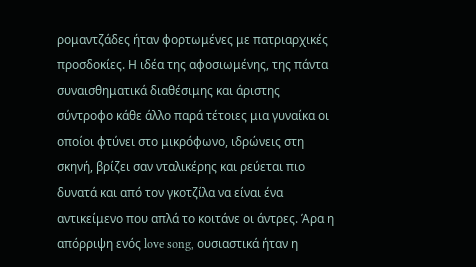ρομαντζάδες ήταν φορτωμένες με πατριαρχικές προσδοκίες. Η ιδέα της αφοσιωμένης, της πάντα συναισθηματικά διαθέσιμης και άριστης σύντροφο κάθε άλλο παρά τέτοιες μια γυναίκα οι οποίοι φτύνει στο μικρόφωνο, ιδρώνεις στη σκηνή, βρίζει σαν νταλικέρης και ρεύεται πιο δυνατά και από τον γκοτζίλα να είναι ένα αντικείμενο που απλά το κοιτάνε οι άντρες. Άρα η απόρριψη ενός love song, ουσιαστικά ήταν η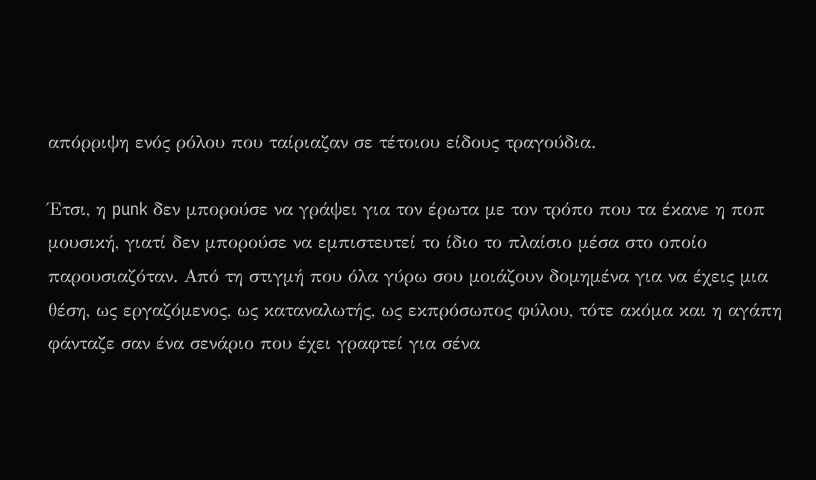απόρριψη ενός ρόλου που ταίριαζαν σε τέτοιου είδους τραγούδια.

Έτσι, η punk δεν μπορούσε να γράψει για τον έρωτα με τον τρόπο που τα έκανε η ποπ μουσική, γιατί δεν μπορούσε να εμπιστευτεί το ίδιο το πλαίσιο μέσα στο οποίο παρουσιαζόταν. Από τη στιγμή που όλα γύρω σου μοιάζουν δομημένα για να έχεις μια θέση, ως εργαζόμενος, ως καταναλωτής, ως εκπρόσωπος φύλου, τότε ακόμα και η αγάπη φάνταζε σαν ένα σενάριο που έχει γραφτεί για σένα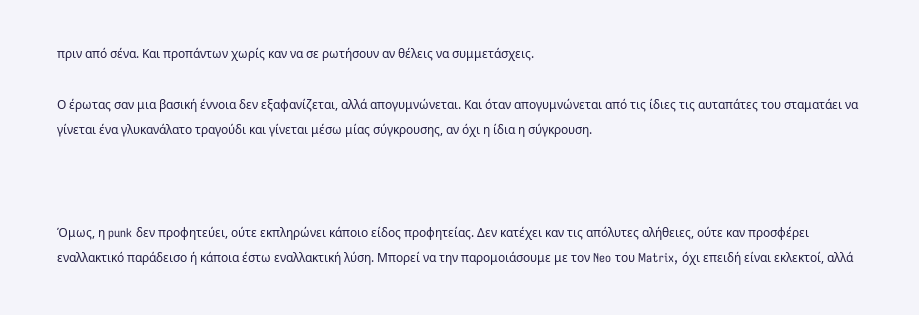πριν από σένα. Και προπάντων χωρίς καν να σε ρωτήσουν αν θέλεις να συμμετάσχεις.

Ο έρωτας σαν μια βασική έννοια δεν εξαφανίζεται, αλλά απογυμνώνεται. Και όταν απογυμνώνεται από τις ίδιες τις αυταπάτες του σταματάει να γίνεται ένα γλυκανάλατο τραγούδι και γίνεται μέσω μίας σύγκρουσης, αν όχι η ίδια η σύγκρουση.



Όμως, η punk δεν προφητεύει, ούτε εκπληρώνει κάποιο είδος προφητείας. Δεν κατέχει καν τις απόλυτες αλήθειες, ούτε καν προσφέρει εναλλακτικό παράδεισο ή κάποια έστω εναλλακτική λύση. Μπορεί να την παρομοιάσουμε με τον Neo του Matrix, όχι επειδή είναι εκλεκτοί, αλλά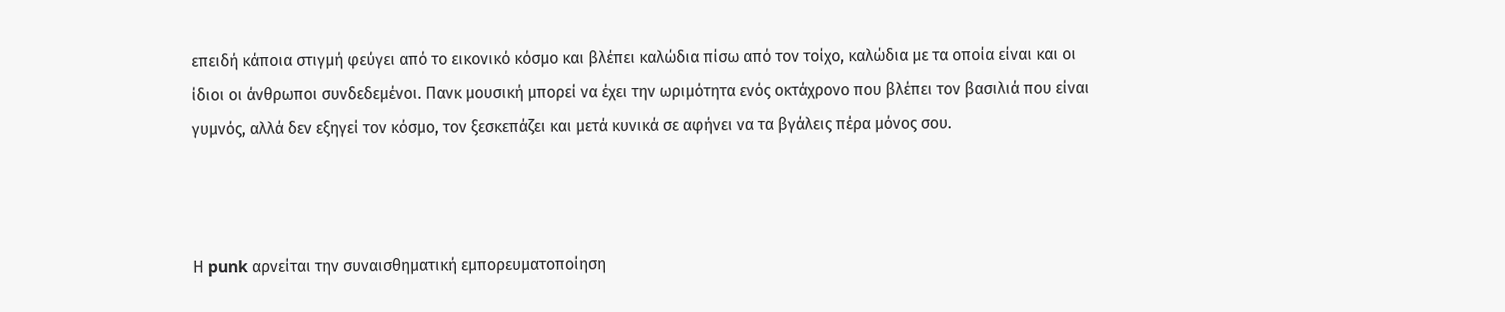επειδή κάποια στιγμή φεύγει από το εικονικό κόσμο και βλέπει καλώδια πίσω από τον τοίχο, καλώδια με τα οποία είναι και οι ίδιοι οι άνθρωποι συνδεδεμένοι. Πανκ μουσική μπορεί να έχει την ωριμότητα ενός οκτάχρονο που βλέπει τον βασιλιά που είναι γυμνός, αλλά δεν εξηγεί τον κόσμο, τον ξεσκεπάζει και μετά κυνικά σε αφήνει να τα βγάλεις πέρα μόνος σου.



Η punk αρνείται την συναισθηματική εμπορευματοποίηση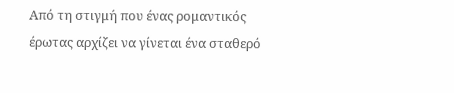Από τη στιγμή που ένας ρομαντικός έρωτας αρχίζει να γίνεται ένα σταθερό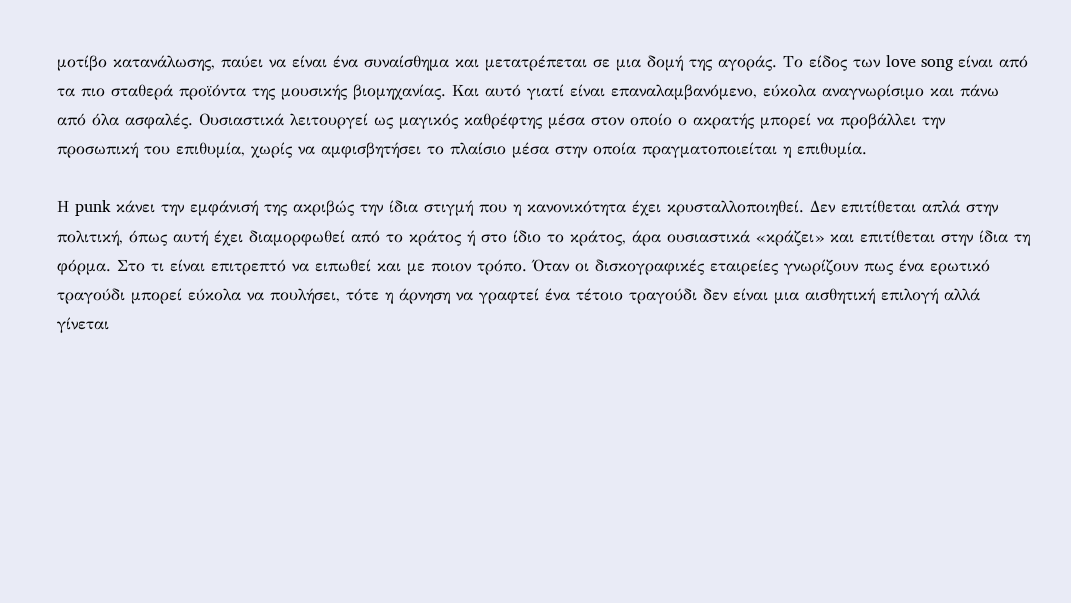μοτίβο κατανάλωσης, παύει να είναι ένα συναίσθημα και μετατρέπεται σε μια δομή της αγοράς. Το είδος των love song είναι από τα πιο σταθερά προϊόντα της μουσικής βιομηχανίας. Και αυτό γιατί είναι επαναλαμβανόμενο, εύκολα αναγνωρίσιμο και πάνω από όλα ασφαλές. Ουσιαστικά λειτουργεί ως μαγικός καθρέφτης μέσα στον οποίο ο ακρατής μπορεί να προβάλλει την προσωπική του επιθυμία, χωρίς να αμφισβητήσει το πλαίσιο μέσα στην οποία πραγματοποιείται η επιθυμία.

Η punk κάνει την εμφάνισή της ακριβώς την ίδια στιγμή που η κανονικότητα έχει κρυσταλλοποιηθεί. Δεν επιτίθεται απλά στην πολιτική, όπως αυτή έχει διαμορφωθεί από το κράτος ή στο ίδιο το κράτος, άρα ουσιαστικά «κράζει» και επιτίθεται στην ίδια τη φόρμα. Στο τι είναι επιτρεπτό να ειπωθεί και με ποιον τρόπο. Όταν οι δισκογραφικές εταιρείες γνωρίζουν πως ένα ερωτικό τραγούδι μπορεί εύκολα να πουλήσει, τότε η άρνηση να γραφτεί ένα τέτοιο τραγούδι δεν είναι μια αισθητική επιλογή αλλά γίνεται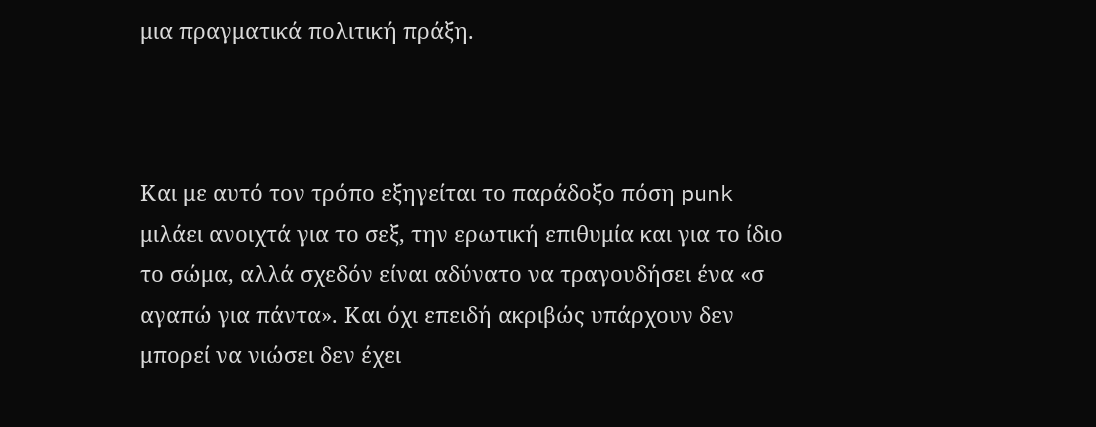μια πραγματικά πολιτική πράξη.



Και με αυτό τον τρόπο εξηγείται το παράδοξο πόση punk μιλάει ανοιχτά για το σεξ, την ερωτική επιθυμία και για το ίδιο το σώμα, αλλά σχεδόν είναι αδύνατο να τραγουδήσει ένα «σ αγαπώ για πάντα». Και όχι επειδή ακριβώς υπάρχουν δεν μπορεί να νιώσει δεν έχει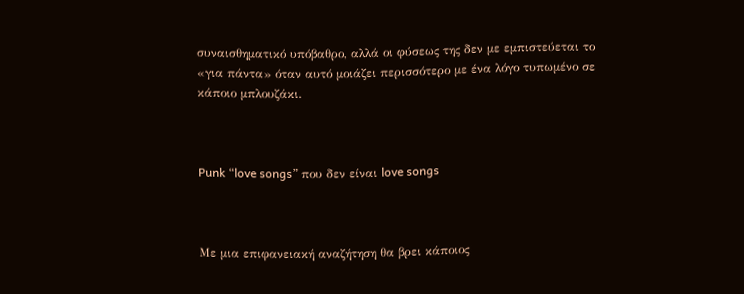συναισθηματικό υπόβαθρο, αλλά οι φύσεως της δεν με εμπιστεύεται το «για πάντα» όταν αυτό μοιάζει περισσότερο με ένα λόγο τυπωμένο σε κάποιο μπλουζάκι.



Punk “love songs” που δεν είναι love songs



Με μια επιφανειακή αναζήτηση θα βρει κάποιος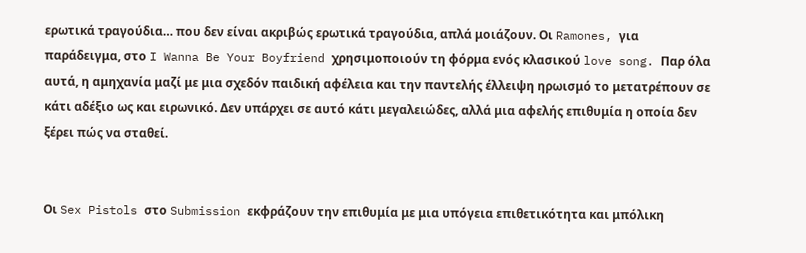ερωτικά τραγούδια… που δεν είναι ακριβώς ερωτικά τραγούδια, απλά μοιάζουν. Οι Ramones, για παράδειγμα, στο I Wanna Be Your Boyfriend χρησιμοποιούν τη φόρμα ενός κλασικού love song. Παρ όλα αυτά, η αμηχανία μαζί με μια σχεδόν παιδική αφέλεια και την παντελής έλλειψη ηρωισμό το μετατρέπουν σε κάτι αδέξιο ως και ειρωνικό. Δεν υπάρχει σε αυτό κάτι μεγαλειώδες, αλλά μια αφελής επιθυμία η οποία δεν ξέρει πώς να σταθεί.


Οι Sex Pistols στο Submission εκφράζουν την επιθυμία με μια υπόγεια επιθετικότητα και μπόλικη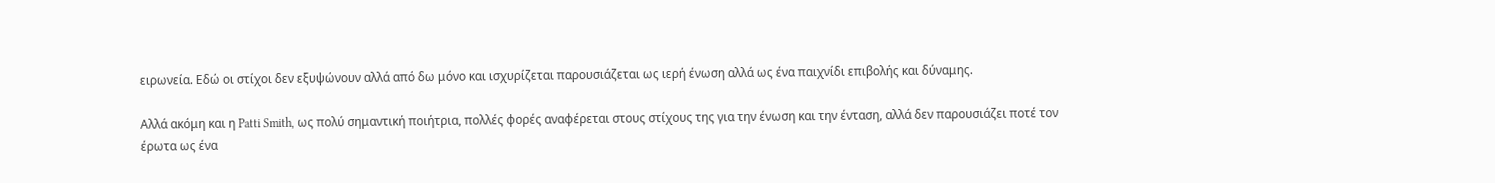ειρωνεία. Εδώ οι στίχοι δεν εξυψώνουν αλλά από δω μόνο και ισχυρίζεται παρουσιάζεται ως ιερή ένωση αλλά ως ένα παιχνίδι επιβολής και δύναμης.

Αλλά ακόμη και η Patti Smith, ως πολύ σημαντική ποιήτρια, πολλές φορές αναφέρεται στους στίχους της για την ένωση και την ένταση, αλλά δεν παρουσιάζει ποτέ τον έρωτα ως ένα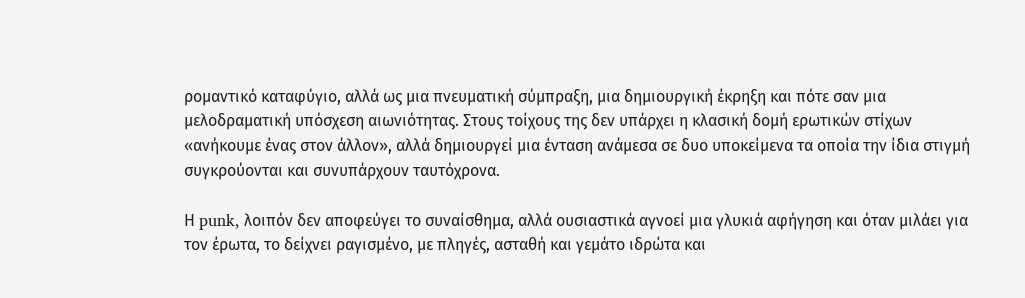ρομαντικό καταφύγιο, αλλά ως μια πνευματική σύμπραξη, μια δημιουργική έκρηξη και πότε σαν μια μελοδραματική υπόσχεση αιωνιότητας. Στους τοίχους της δεν υπάρχει η κλασική δομή ερωτικών στίχων «ανήκουμε ένας στον άλλον», αλλά δημιουργεί μια ένταση ανάμεσα σε δυο υποκείμενα τα οποία την ίδια στιγμή συγκρούονται και συνυπάρχουν ταυτόχρονα.

Η punk, λοιπόν δεν αποφεύγει το συναίσθημα, αλλά ουσιαστικά αγνοεί μια γλυκιά αφήγηση και όταν μιλάει για τον έρωτα, το δείχνει ραγισμένο, με πληγές, ασταθή και γεμάτο ιδρώτα και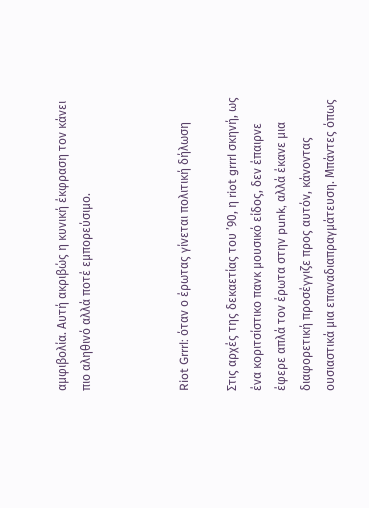αμφιβολία. Αυτή ακριβώς η κυνική έκφραση τον κάνει πιο αληθινό αλλά ποτέ εμπορεύσιμο.



Riot Grrrl: όταν ο έρωτας γίνεται πολιτική δήλωση

Στις αρχές της δεκαετίας του ’90, η riot grrrl σκηνή, ως ένα κοριτσίστικο πανκ μουσικό είδος, δεν έπαιρνε έφερε απλά τον έρωτα στην punk, αλλά έκανε μια διαφορετική προσέγγιζε προς αυτόν, κάνοντας ουσιαστικά μια επαναδιαπραγμάτευση. Μπάντες όπως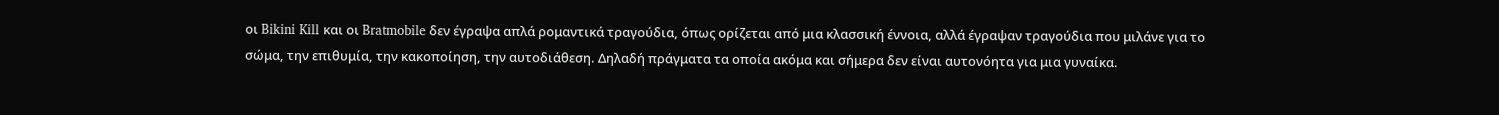οι Bikini Kill και οι Bratmobile δεν έγραψα απλά ρομαντικά τραγούδια, όπως ορίζεται από μια κλασσική έννοια, αλλά έγραψαν τραγούδια που μιλάνε για το σώμα, την επιθυμία, την κακοποίηση, την αυτοδιάθεση. Δηλαδή πράγματα τα οποία ακόμα και σήμερα δεν είναι αυτονόητα για μια γυναίκα.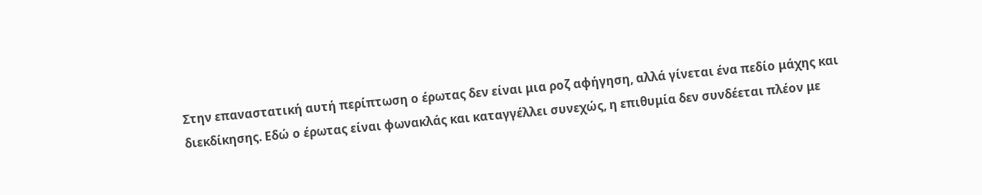Στην επαναστατική αυτή περίπτωση ο έρωτας δεν είναι μια ροζ αφήγηση, αλλά γίνεται ένα πεδίο μάχης και διεκδίκησης. Εδώ ο έρωτας είναι φωνακλάς και καταγγέλλει συνεχώς, η επιθυμία δεν συνδέεται πλέον με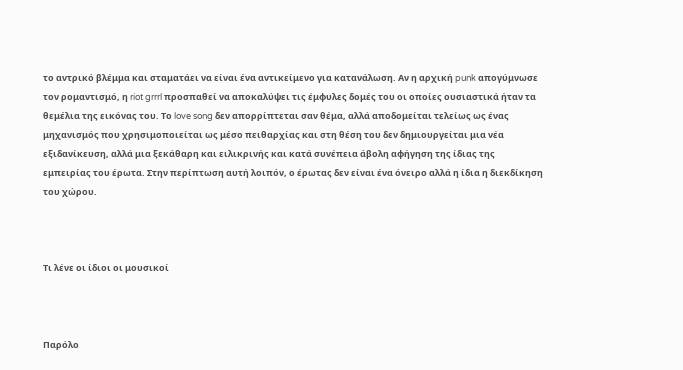το αντρικό βλέμμα και σταματάει να είναι ένα αντικείμενο για κατανάλωση. Αν η αρχική punk απογύμνωσε τον ρομαντισμό, η riot grrrl προσπαθεί να αποκαλύψει τις έμφυλες δομές του οι οποίες ουσιαστικά ήταν τα θεμέλια της εικόνας του. Το love song δεν απορρίπτεται σαν θέμα, αλλά αποδομείται τελείως ως ένας μηχανισμός που χρησιμοποιείται ως μέσο πειθαρχίας και στη θέση του δεν δημιουργείται μια νέα εξιδανίκευση, αλλά μια ξεκάθαρη και ειλικρινής και κατά συνέπεια άβολη αφήγηση της ίδιας της εμπειρίας του έρωτα. Στην περίπτωση αυτή λοιπόν, ο έρωτας δεν είναι ένα όνειρο αλλά η ίδια η διεκδίκηση του χώρου.



Τι λένε οι ίδιοι οι μουσικοί



Παρόλο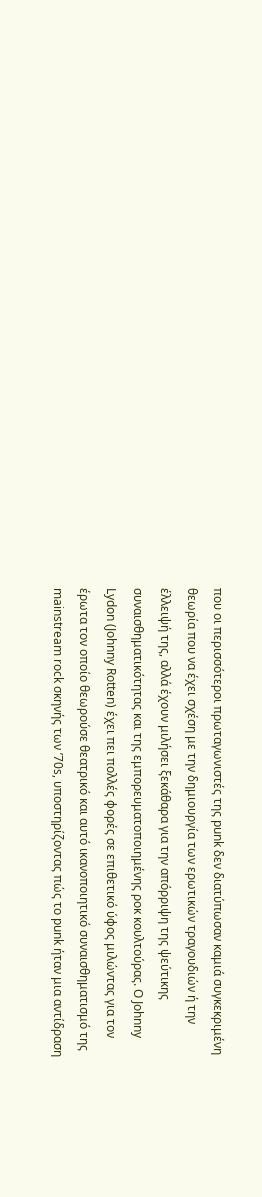που οι περισσότεροι πρωταγωνιστές της punk δεν διατύπωσαν καμιά συγκεκριμένη θεωρία που να έχει σχέση με την δημιουργία των ερωτικών τραγουδιών ή την έλλειψή της, αλλά έχουν μιλήσει ξεκάθαρα για την απόρριψη της ψεύτικης συναισθηματικότητας και της εμπορευματοποιημένης ροκ κουλτούρας. Ο Johnny Lydon (Johnny Rotten) έχει πει πολλές φορές σε επιθετικό ύφος μιλώντας για τον έρωτα τον οποίο θεωρούσε θεατρικό και αυτό ικανοποιητικό συναισθηματισμό της mainstream rock σκηνής των ’70s, υποστηρίζοντας πώς το punk ήταν μια αντίδραση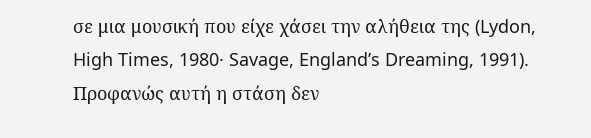σε μια μουσική που είχε χάσει την αλήθεια της (Lydon, High Times, 1980· Savage, England’s Dreaming, 1991). Προφανώς αυτή η στάση δεν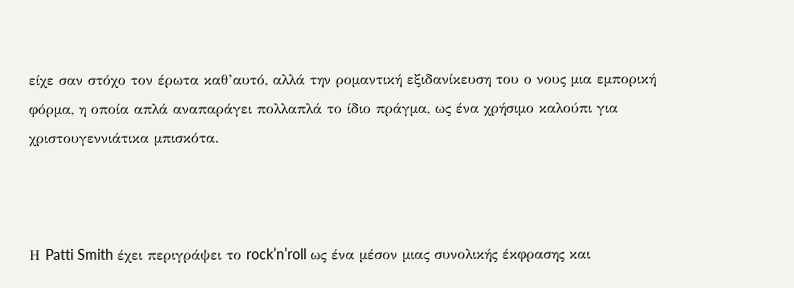είχε σαν στόχο τον έρωτα καθ’αυτό, αλλά την ρομαντική εξιδανίκευση του ο νους μια εμπορική φόρμα, η οποία απλά αναπαράγει πολλαπλά το ίδιο πράγμα, ως ένα χρήσιμο καλούπι για χριστουγεννιάτικα μπισκότα.



Η Patti Smith έχει περιγράψει το rock’n’roll ως ένα μέσον μιας συνολικής έκφρασης και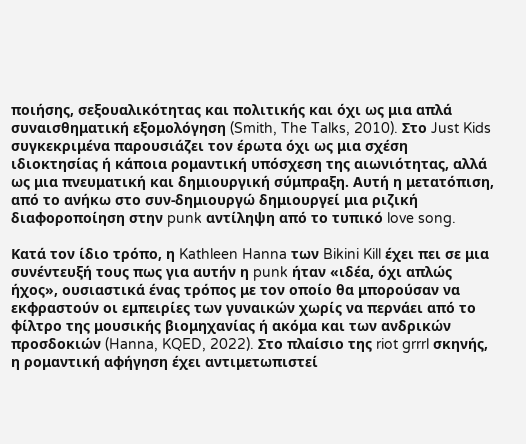ποιήσης, σεξουαλικότητας και πολιτικής και όχι ως μια απλά συναισθηματική εξομολόγηση (Smith, The Talks, 2010). Στο Just Kids συγκεκριμένα παρουσιάζει τον έρωτα όχι ως μια σχέση ιδιοκτησίας ή κάποια ρομαντική υπόσχεση της αιωνιότητας, αλλά ως μια πνευματική και δημιουργική σύμπραξη. Αυτή η μετατόπιση, από το ανήκω στο συν-δημιουργώ δημιουργεί μια ριζική διαφοροποίηση στην punk αντίληψη από το τυπικό love song.

Κατά τον ίδιο τρόπο, η Kathleen Hanna των Bikini Kill έχει πει σε μια συνέντευξή τους πως για αυτήν η punk ήταν «ιδέα, όχι απλώς ήχος», ουσιαστικά ένας τρόπος με τον οποίο θα μπορούσαν να εκφραστούν οι εμπειρίες των γυναικών χωρίς να περνάει από το φίλτρο της μουσικής βιομηχανίας ή ακόμα και των ανδρικών προσδοκιών (Hanna, KQED, 2022). Στο πλαίσιο της riot grrrl σκηνής, η ρομαντική αφήγηση έχει αντιμετωπιστεί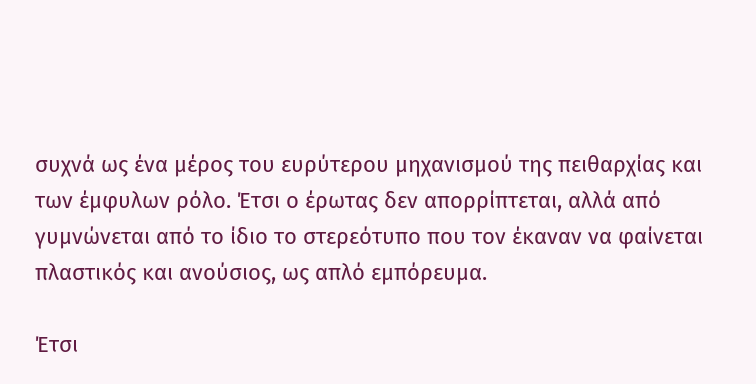συχνά ως ένα μέρος του ευρύτερου μηχανισμού της πειθαρχίας και των έμφυλων ρόλο. Έτσι ο έρωτας δεν απορρίπτεται, αλλά από γυμνώνεται από το ίδιο το στερεότυπο που τον έκαναν να φαίνεται πλαστικός και ανούσιος, ως απλό εμπόρευμα.

Έτσι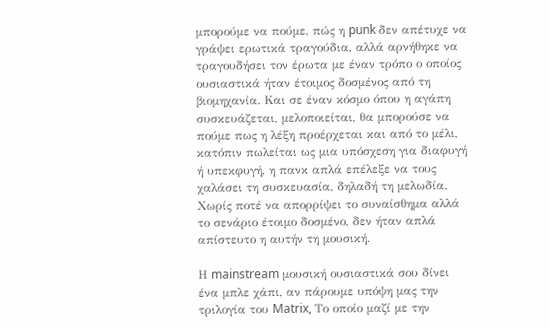μπορούμε να πούμε, πώς η punk δεν απέτυχε να γράψει ερωτικά τραγούδια, αλλά αρνήθηκε να τραγουδήσει τον έρωτα με έναν τρόπο ο οποίος ουσιαστικά ήταν έτοιμος δοσμένος από τη βιομηχανία. Και σε έναν κόσμο όπου η αγάπη συσκευάζεται, μελοποιείται, θα μπορούσε να πούμε πως η λέξη προέρχεται και από το μέλι, κατόπιν πωλείται ως μια υπόσχεση για διαφυγή ή υπεκφυγή, η πανκ απλά επέλεξε να τους χαλάσει τη συσκευασία, δηλαδή τη μελωδία. Χωρίς ποτέ να απορρίψει το συναίσθημα αλλά το σενάριο έτοιμο δοσμένο, δεν ήταν απλά απίστευτο η αυτήν τη μουσική.

Η mainstream μουσική ουσιαστικά σου δίνει ένα μπλε χάπι, αν πάρουμε υπόψη μας την τριλογία του Matrix, Το οποίο μαζί με την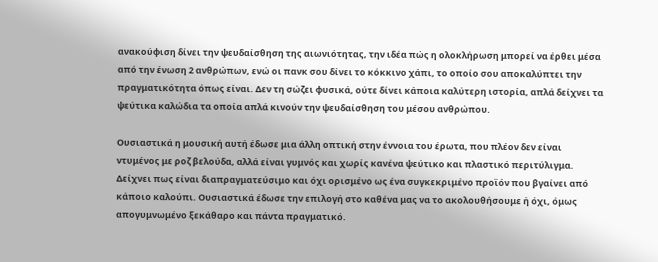ανακούφιση δίνει την ψευδαίσθηση της αιωνιότητας, την ιδέα πώς η ολοκλήρωση μπορεί να έρθει μέσα από την ένωση 2 ανθρώπων, ενώ οι πανκ σου δίνει το κόκκινο χάπι, το οποίο σου αποκαλύπτει την πραγματικότητα όπως είναι. Δεν τη σώζει φυσικά, ούτε δίνει κάποια καλύτερη ιστορία, απλά δείχνει τα ψεύτικα καλώδια τα οποία απλά κινούν την ψευδαίσθηση του μέσου ανθρώπου.

Ουσιαστικά η μουσική αυτή έδωσε μια άλλη οπτική στην έννοια του έρωτα, που πλέον δεν είναι ντυμένος με ροζ βελούδα, αλλά είναι γυμνός και χωρίς κανένα ψεύτικο και πλαστικό περιτύλιγμα. Δείχνει πως είναι διαπραγματεύσιμο και όχι ορισμένο ως ένα συγκεκριμένο προϊόν που βγαίνει από κάποιο καλούπι. Ουσιαστικά έδωσε την επιλογή στο καθένα μας να το ακολουθήσουμε ή όχι, όμως απογυμνωμένο ξεκάθαρο και πάντα πραγματικό.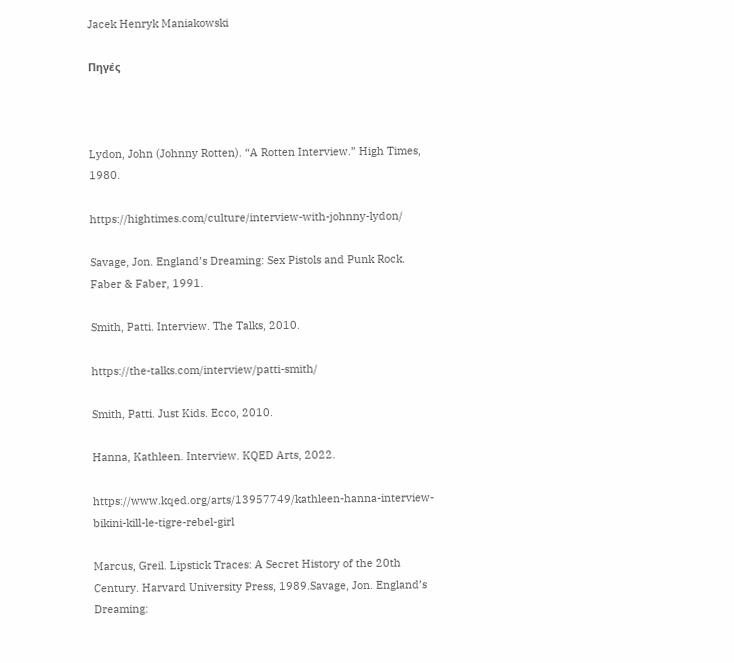Jacek Henryk Maniakowski

Πηγές



Lydon, John (Johnny Rotten). “A Rotten Interview.” High Times, 1980.

https://hightimes.com/culture/interview-with-johnny-lydon/

Savage, Jon. England’s Dreaming: Sex Pistols and Punk Rock. Faber & Faber, 1991.

Smith, Patti. Interview. The Talks, 2010.

https://the-talks.com/interview/patti-smith/

Smith, Patti. Just Kids. Ecco, 2010.

Hanna, Kathleen. Interview. KQED Arts, 2022.

https://www.kqed.org/arts/13957749/kathleen-hanna-interview-bikini-kill-le-tigre-rebel-girl

Marcus, Greil. Lipstick Traces: A Secret History of the 20th Century. Harvard University Press, 1989.Savage, Jon. England’s Dreaming: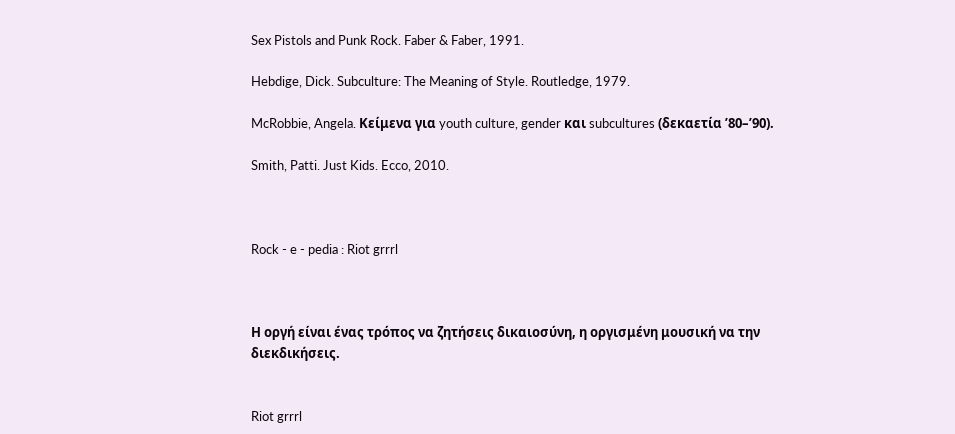Sex Pistols and Punk Rock. Faber & Faber, 1991.

Hebdige, Dick. Subculture: The Meaning of Style. Routledge, 1979.

McRobbie, Angela. Κείμενα για youth culture, gender και subcultures (δεκαετία ’80–’90).

Smith, Patti. Just Kids. Ecco, 2010.



Rock - e - pedia : Riot grrrl



Η οργή είναι ένας τρόπος να ζητήσεις δικαιοσύνη, η οργισμένη μουσική να την διεκδικήσεις.


Riot grrrl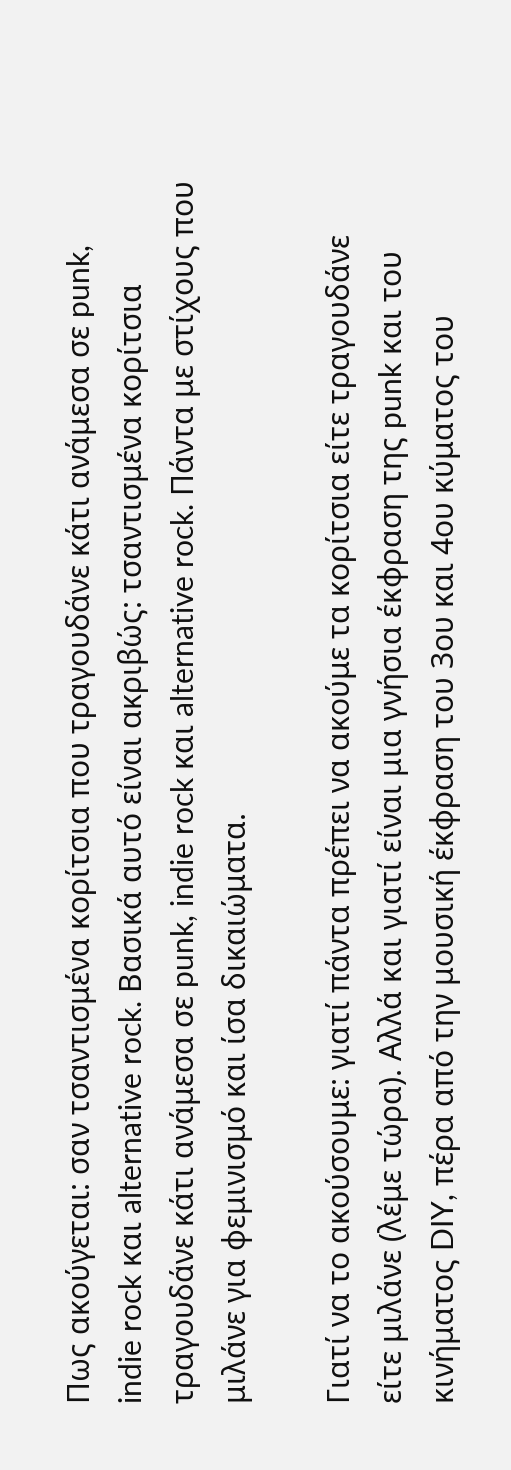Πως ακούγεται: σαν τσαντισμένα κορίτσια που τραγουδάνε κάτι ανάμεσα σε punk, indie rock και alternative rock. Βασικά αυτό είναι ακριβώς: τσαντισμένα κορίτσια τραγουδάνε κάτι ανάμεσα σε punk, indie rock και alternative rock. Πάντα με στίχους που μιλάνε για φεμινισμό και ίσα δικαιώματα.

Γιατί να το ακούσουμε: γιατί πάντα πρέπει να ακούμε τα κορίτσια είτε τραγουδάνε είτε μιλάνε (λέμε τώρα). Αλλά και γιατί είναι μια γνήσια έκφραση της punk και του κινήματος DIY, πέρα από την μουσική έκφραση του 3ου και 4ου κύματος του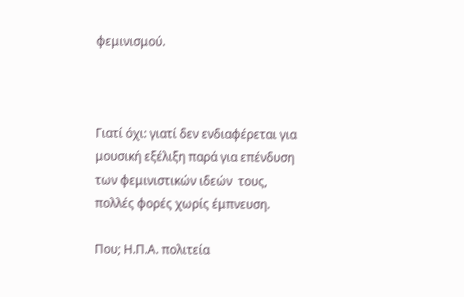φεμινισμού.



Γιατί όχι: γιατί δεν ενδιαφέρεται για μουσική εξέλιξη παρά για επένδυση των φεμινιστικών ιδεών  τους, πολλές φορές χωρίς έμπνευση.

Που; Η.Π.Α. πολιτεία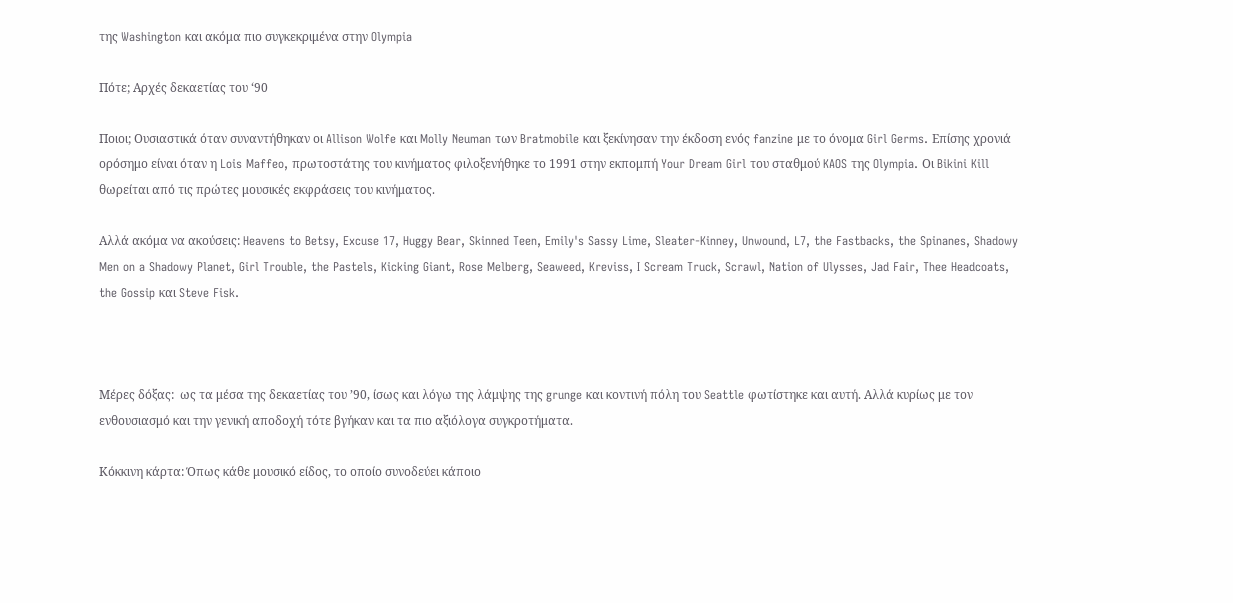της Washington και ακόμα πιο συγκεκριμένα στην Olympia

Πότε; Αρχές δεκαετίας του ‘90

Ποιοι; Ουσιαστικά όταν συναντήθηκαν οι Allison Wolfe και Molly Neuman των Bratmobile και ξεκίνησαν την έκδοση ενός fanzine με το όνομα Girl Germs. Επίσης χρονιά ορόσημο είναι όταν η Lois Maffeo, πρωτοστάτης του κινήματος φιλοξενήθηκε το 1991 στην εκπομπή Your Dream Girl του σταθμού KAOS της Olympia. Οι Bikini Kill θωρείται από τις πρώτες μουσικές εκφράσεις του κινήματος.

Αλλά ακόμα να ακούσεις: Heavens to Betsy, Excuse 17, Huggy Bear, Skinned Teen, Emily's Sassy Lime, Sleater-Kinney, Unwound, L7, the Fastbacks, the Spinanes, Shadowy Men on a Shadowy Planet, Girl Trouble, the Pastels, Kicking Giant, Rose Melberg, Seaweed, Kreviss, I Scream Truck, Scrawl, Nation of Ulysses, Jad Fair, Thee Headcoats, the Gossip και Steve Fisk.



Μέρες δόξας:  ως τα μέσα της δεκαετίας του ’90, ίσως και λόγω της λάμψης της grunge και κοντινή πόλη του Seattle φωτίστηκε και αυτή. Αλλά κυρίως με τον ενθουσιασμό και την γενική αποδοχή τότε βγήκαν και τα πιο αξιόλογα συγκροτήματα.

Κόκκινη κάρτα: Όπως κάθε μουσικό είδος, το οποίο συνοδεύει κάποιο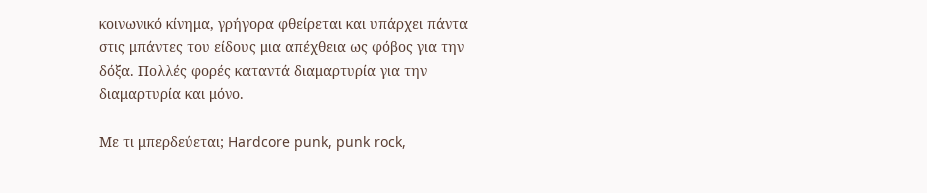κοινωνικό κίνημα, γρήγορα φθείρεται και υπάρχει πάντα στις μπάντες του είδους μια απέχθεια ως φόβος για την δόξα. Πολλές φορές καταντά διαμαρτυρία για την διαμαρτυρία και μόνο.

Με τι μπερδεύεται; Hardcore punk, punk rock,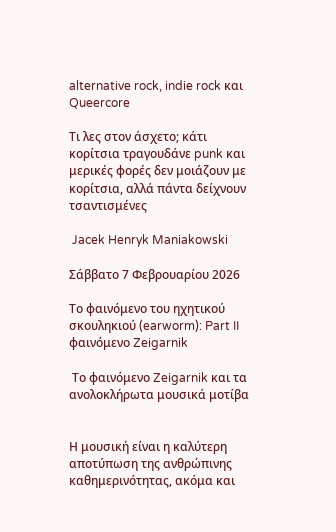alternative rock, indie rock και Queercore

Τι λες στον άσχετο; κάτι κορίτσια τραγουδάνε punk και μερικές φορές δεν μοιάζουν με κορίτσια, αλλά πάντα δείχνουν τσαντισμένες

 Jacek Henryk Maniakowski

Σάββατο 7 Φεβρουαρίου 2026

Το φαινόμενο του ηχητικού σκουληκιού (earworm): Part II φαινόμενο Zeigarnik

 Το φαινόμενο Zeigarnik και τα ανολοκλήρωτα μουσικά μοτίβα


Η μουσική είναι η καλύτερη αποτύπωση της ανθρώπινης καθημερινότητας, ακόμα και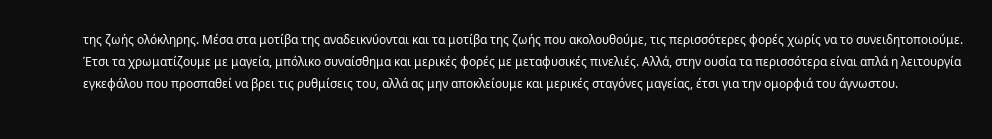της ζωής ολόκληρης. Μέσα στα μοτίβα της αναδεικνύονται και τα μοτίβα της ζωής που ακολουθούμε, τις περισσότερες φορές χωρίς να το συνειδητοποιούμε. Έτσι τα χρωματίζουμε με μαγεία, μπόλικο συναίσθημα και μερικές φορές με μεταφυσικές πινελιές. Αλλά, στην ουσία τα περισσότερα είναι απλά η λειτουργία εγκεφάλου που προσπαθεί να βρει τις ρυθμίσεις του, αλλά ας μην αποκλείουμε και μερικές σταγόνες μαγείας, έτσι για την ομορφιά του άγνωστου.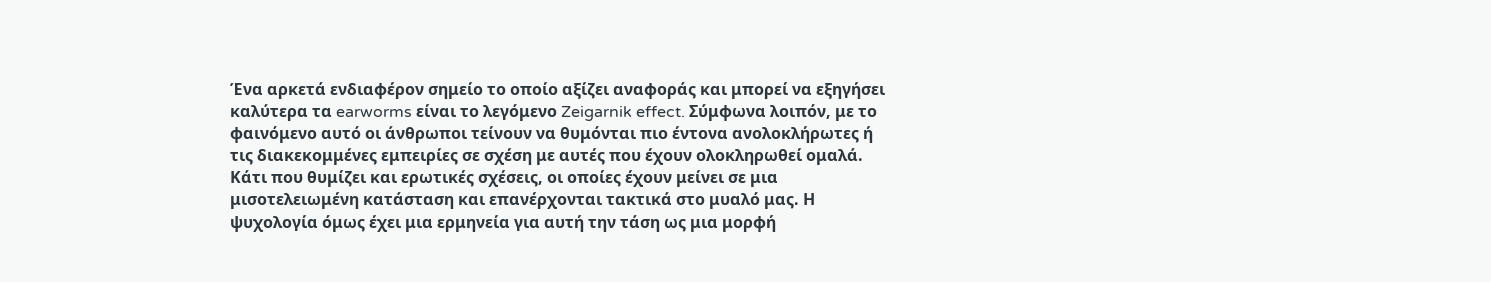Ένα αρκετά ενδιαφέρον σημείο το οποίο αξίζει αναφοράς και μπορεί να εξηγήσει καλύτερα τα earworms είναι το λεγόμενο Zeigarnik effect. Σύμφωνα λοιπόν, με το φαινόμενο αυτό οι άνθρωποι τείνουν να θυμόνται πιο έντονα ανολοκλήρωτες ή τις διακεκομμένες εμπειρίες σε σχέση με αυτές που έχουν ολοκληρωθεί ομαλά. Κάτι που θυμίζει και ερωτικές σχέσεις, οι οποίες έχουν μείνει σε μια μισοτελειωμένη κατάσταση και επανέρχονται τακτικά στο μυαλό μας. Η ψυχολογία όμως έχει μια ερμηνεία για αυτή την τάση ως μια μορφή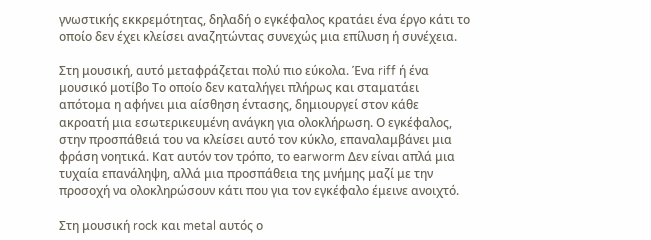γνωστικής εκκρεμότητας, δηλαδή ο εγκέφαλος κρατάει ένα έργο κάτι το οποίο δεν έχει κλείσει αναζητώντας συνεχώς μια επίλυση ή συνέχεια.

Στη μουσική, αυτό μεταφράζεται πολύ πιο εύκολα. Ένα riff ή ένα μουσικό μοτίβο Το οποίο δεν καταλήγει πλήρως και σταματάει απότομα η αφήνει μια αίσθηση έντασης, δημιουργεί στον κάθε ακροατή μια εσωτερικευμένη ανάγκη για ολοκλήρωση. Ο εγκέφαλος, στην προσπάθειά του να κλείσει αυτό τον κύκλο, επαναλαμβάνει μια φράση νοητικά. Κατ αυτόν τον τρόπο, το earworm Δεν είναι απλά μια τυχαία επανάληψη, αλλά μια προσπάθεια της μνήμης μαζί με την προσοχή να ολοκληρώσουν κάτι που για τον εγκέφαλο έμεινε ανοιχτό.

Στη μουσική rock και metal αυτός ο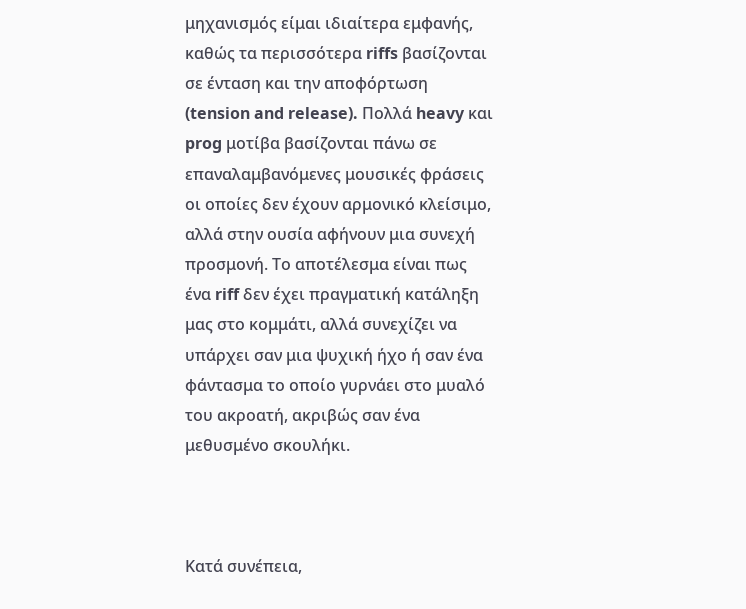μηχανισμός είμαι ιδιαίτερα εμφανής, καθώς τα περισσότερα riffs βασίζονται σε ένταση και την αποφόρτωση (tension and release). Πολλά heavy και prog μοτίβα βασίζονται πάνω σε επαναλαμβανόμενες μουσικές φράσεις οι οποίες δεν έχουν αρμονικό κλείσιμο, αλλά στην ουσία αφήνουν μια συνεχή προσμονή. Το αποτέλεσμα είναι πως ένα riff δεν έχει πραγματική κατάληξη μας στο κομμάτι, αλλά συνεχίζει να υπάρχει σαν μια ψυχική ήχο ή σαν ένα φάντασμα το οποίο γυρνάει στο μυαλό του ακροατή, ακριβώς σαν ένα μεθυσμένο σκουλήκι.



Κατά συνέπεια,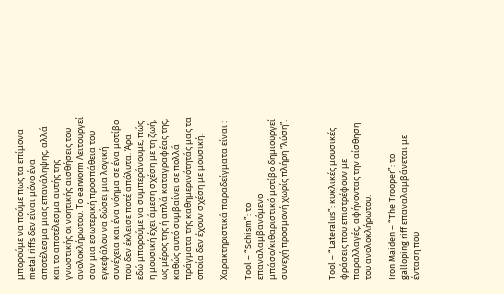μπορούμε να πούμε πως τα επίμονα metal riffs δεν είναι μόνο ένα αποτέλεσμα μιας επανάληψης, αλλά και το αποτέλεσμα αυτής της γνωστικής οι νοητικής αισθήσεις του ανολοκλήρωτου. Το earworm Λειτουργεί σαν μια εσωτερική προσπάθεια του εγκεφάλου να δώσει μια λογική συνέχεια και ένα νόημα σε ένα μοτίβο που δεν έκλεισε ποτέ απόλυτα. Άρα εδώ μπορούμε να συμπεράνουμε, πώς η μουσική έχει άμεση σχέση με τη ζωή, ως μέρος της ή απλά καταγραφέας της, καθώς αυτό συμβαίνει σε πολλά πράγματα της καθημερινότητάς μας τα οποία δεν έχουν σχέση με μουσική.

Χαρακτηριστικά παραδείγματα είναι :

Tool – “Schism”: το επαναλαμβανόμενο μπάσο/κιθαριστικό μοτίβο δημιουργεί συνεχή προσμονή χωρίς πλήρη “λύση”.



Tool – “Lateralus”: κυκλικές μουσικές φράσεις που επιστρέφουν με παραλλαγές, αφήνοντας την αίσθηση του ανολοκλήρωτου.

Iron Maiden – “The Trooper”: το galloping riff επαναλαμβάνεται με ένταση που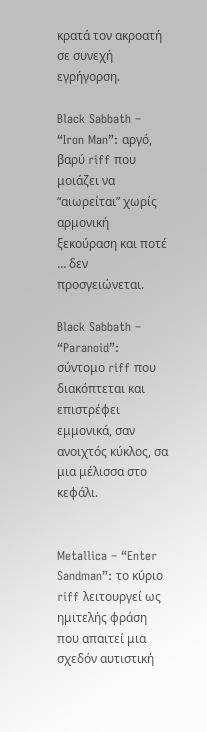κρατά τον ακροατή σε συνεχή εγρήγορση.

Black Sabbath – “Iron Man”: αργό, βαρύ riff που μοιάζει να “αιωρείται” χωρίς αρμονική ξεκούραση και ποτέ … δεν προσγειώνεται.

Black Sabbath – “Paranoid”: σύντομο riff που διακόπτεται και επιστρέφει εμμονικά, σαν ανοιχτός κύκλος, σα μια μέλισσα στο κεφάλι.


Metallica – “Enter Sandman”: το κύριο riff λειτουργεί ως ημιτελής φράση που απαιτεί μια σχεδόν αυτιστική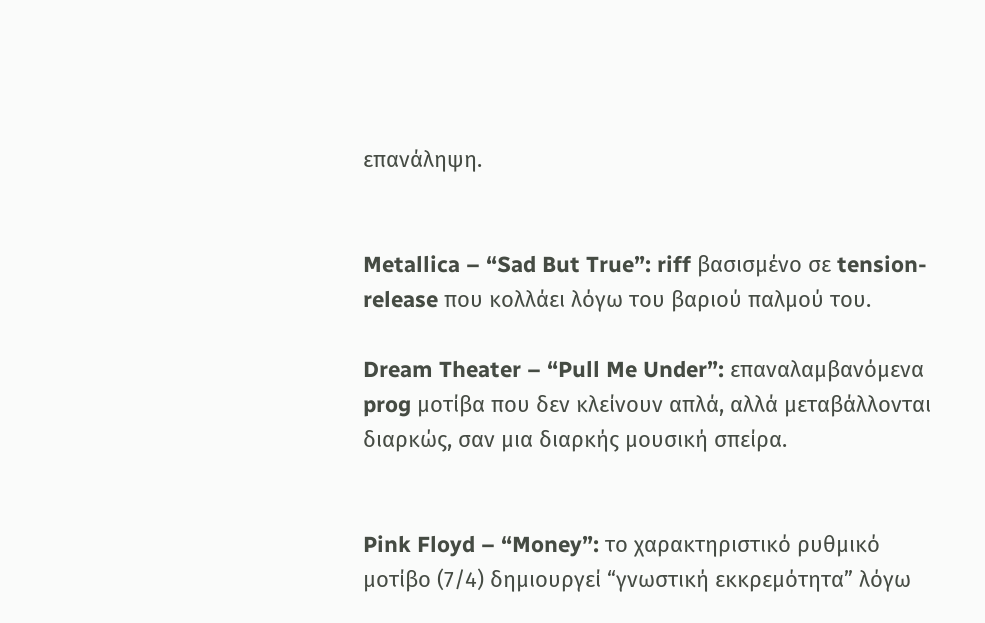επανάληψη.


Metallica – “Sad But True”: riff βασισμένο σε tension-release που κολλάει λόγω του βαριού παλμού του.

Dream Theater – “Pull Me Under”: επαναλαμβανόμενα prog μοτίβα που δεν κλείνουν απλά, αλλά μεταβάλλονται διαρκώς, σαν μια διαρκής μουσική σπείρα.


Pink Floyd – “Money”: το χαρακτηριστικό ρυθμικό μοτίβο (7/4) δημιουργεί “γνωστική εκκρεμότητα” λόγω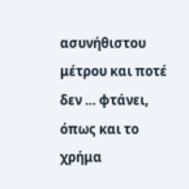ασυνήθιστου μέτρου και ποτέ δεν … φτάνει, όπως και το χρήμα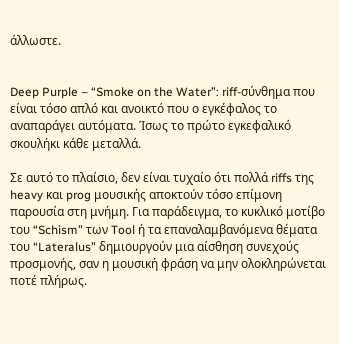άλλωστε.


Deep Purple – “Smoke on the Water”: riff-σύνθημα που είναι τόσο απλό και ανοικτό που ο εγκέφαλος το αναπαράγει αυτόματα. Ίσως το πρώτο εγκεφαλικό σκουλήκι κάθε μεταλλά.

Σε αυτό το πλαίσιο, δεν είναι τυχαίο ότι πολλά riffs της heavy και prog μουσικής αποκτούν τόσο επίμονη παρουσία στη μνήμη. Για παράδειγμα, το κυκλικό μοτίβο του “Schism” των Tool ή τα επαναλαμβανόμενα θέματα του “Lateralus” δημιουργούν μια αίσθηση συνεχούς προσμονής, σαν η μουσική φράση να μην ολοκληρώνεται ποτέ πλήρως.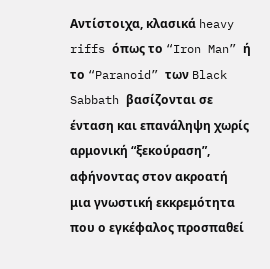Αντίστοιχα, κλασικά heavy riffs όπως το “Iron Man” ή το “Paranoid” των Black Sabbath βασίζονται σε ένταση και επανάληψη χωρίς αρμονική “ξεκούραση”, αφήνοντας στον ακροατή μια γνωστική εκκρεμότητα που ο εγκέφαλος προσπαθεί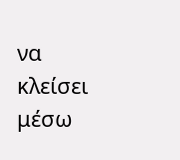να κλείσει μέσω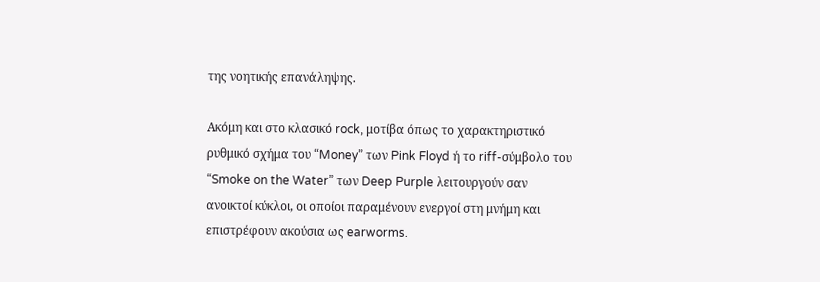της νοητικής επανάληψης.

Ακόμη και στο κλασικό rock, μοτίβα όπως το χαρακτηριστικό ρυθμικό σχήμα του “Money” των Pink Floyd ή το riff-σύμβολο του “Smoke on the Water” των Deep Purple λειτουργούν σαν ανοικτοί κύκλοι, οι οποίοι παραμένουν ενεργοί στη μνήμη και επιστρέφουν ακούσια ως earworms.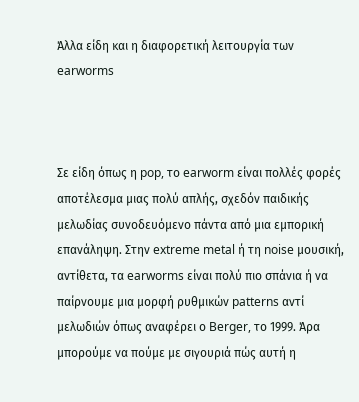Άλλα είδη και η διαφορετική λειτουργία των earworms



Σε είδη όπως η pop, το earworm είναι πολλές φορές αποτέλεσμα μιας πολύ απλής, σχεδόν παιδικής μελωδίας συνοδευόμενο πάντα από μια εμπορική επανάληψη. Στην extreme metal ή τη noise μουσική, αντίθετα, τα earworms είναι πολύ πιο σπάνια ή να παίρνουμε μια μορφή ρυθμικών patterns αντί μελωδιών όπως αναφέρει ο Berger, το 1999. Άρα μπορούμε να πούμε με σιγουριά πώς αυτή η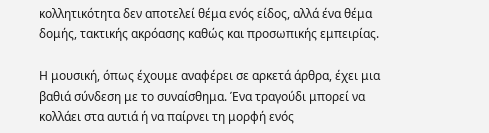κολλητικότητα δεν αποτελεί θέμα ενός είδος, αλλά ένα θέμα δομής, τακτικής ακρόασης καθώς και προσωπικής εμπειρίας.

Η μουσική, όπως έχουμε αναφέρει σε αρκετά άρθρα, έχει μια βαθιά σύνδεση με το συναίσθημα. Ένα τραγούδι μπορεί να κολλάει στα αυτιά ή να παίρνει τη μορφή ενός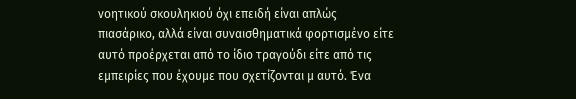νοητικού σκουληκιού όχι επειδή είναι απλώς πιασάρικο, αλλά είναι συναισθηματικά φορτισμένο είτε αυτό προέρχεται από το ίδιο τραγούδι είτε από τις εμπειρίες που έχουμε που σχετίζονται μ αυτό. Ένα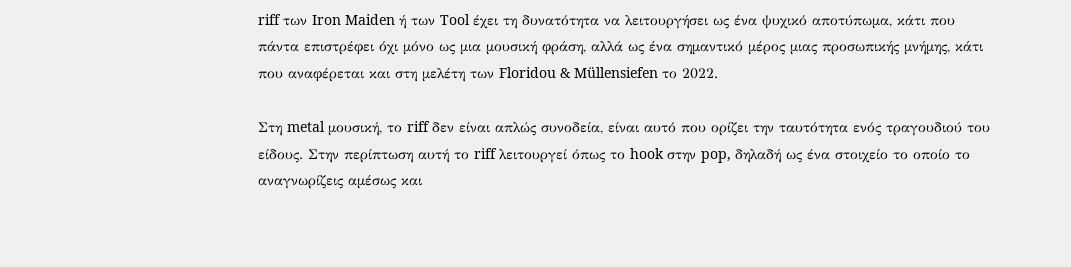riff των Iron Maiden ή των Tool έχει τη δυνατότητα να λειτουργήσει ως ένα ψυχικό αποτύπωμα, κάτι που πάντα επιστρέφει όχι μόνο ως μια μουσική φράση, αλλά ως ένα σημαντικό μέρος μιας προσωπικής μνήμης, κάτι που αναφέρεται και στη μελέτη των Floridou & Müllensiefen το 2022.

Στη metal μουσική, το riff δεν είναι απλώς συνοδεία, είναι αυτό που ορίζει την ταυτότητα ενός τραγουδιού του είδους. Στην περίπτωση αυτή το riff λειτουργεί όπως το hook στην pop, δηλαδή ως ένα στοιχείο το οποίο το αναγνωρίζεις αμέσως και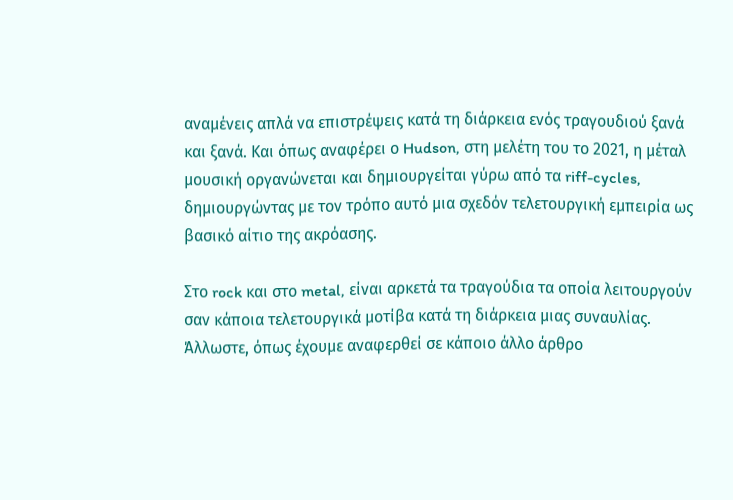αναμένεις απλά να επιστρέψεις κατά τη διάρκεια ενός τραγουδιού ξανά και ξανά. Και όπως αναφέρει ο Hudson, στη μελέτη του το 2021, η μέταλ μουσική οργανώνεται και δημιουργείται γύρω από τα riff-cycles, δημιουργώντας με τον τρόπο αυτό μια σχεδόν τελετουργική εμπειρία ως βασικό αίτιο της ακρόασης.

Στο rock και στο metal, είναι αρκετά τα τραγούδια τα οποία λειτουργούν σαν κάποια τελετουργικά μοτίβα κατά τη διάρκεια μιας συναυλίας. Άλλωστε, όπως έχουμε αναφερθεί σε κάποιο άλλο άρθρο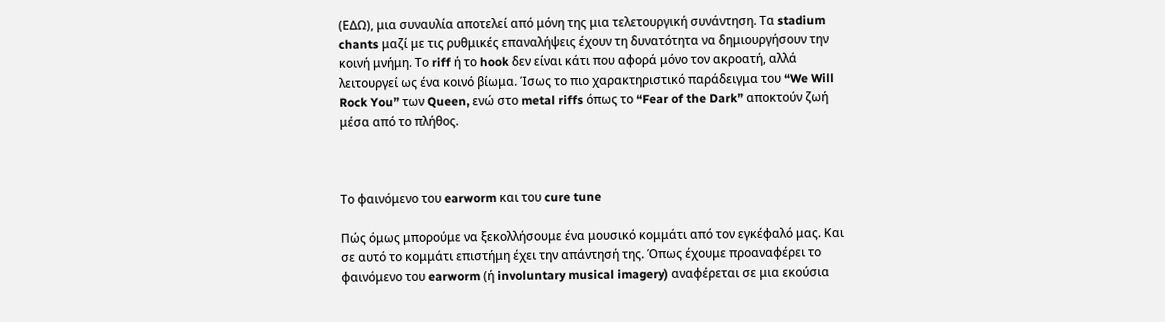(ΕΔΩ), μια συναυλία αποτελεί από μόνη της μια τελετουργική συνάντηση. Τα stadium chants μαζί με τις ρυθμικές επαναλήψεις έχουν τη δυνατότητα να δημιουργήσουν την κοινή μνήμη. Το riff ή το hook δεν είναι κάτι που αφορά μόνο τον ακροατή, αλλά λειτουργεί ως ένα κοινό βίωμα. Ίσως το πιο χαρακτηριστικό παράδειγμα του “We Will Rock You” των Queen, ενώ στο metal riffs όπως το “Fear of the Dark” αποκτούν ζωή μέσα από το πλήθος.



Το φαινόμενο του earworm και του cure tune

Πώς όμως μπορούμε να ξεκολλήσουμε ένα μουσικό κομμάτι από τον εγκέφαλό μας. Και σε αυτό το κομμάτι επιστήμη έχει την απάντησή της. Όπως έχουμε προαναφέρει το φαινόμενο του earworm (ή involuntary musical imagery) αναφέρεται σε μια εκούσια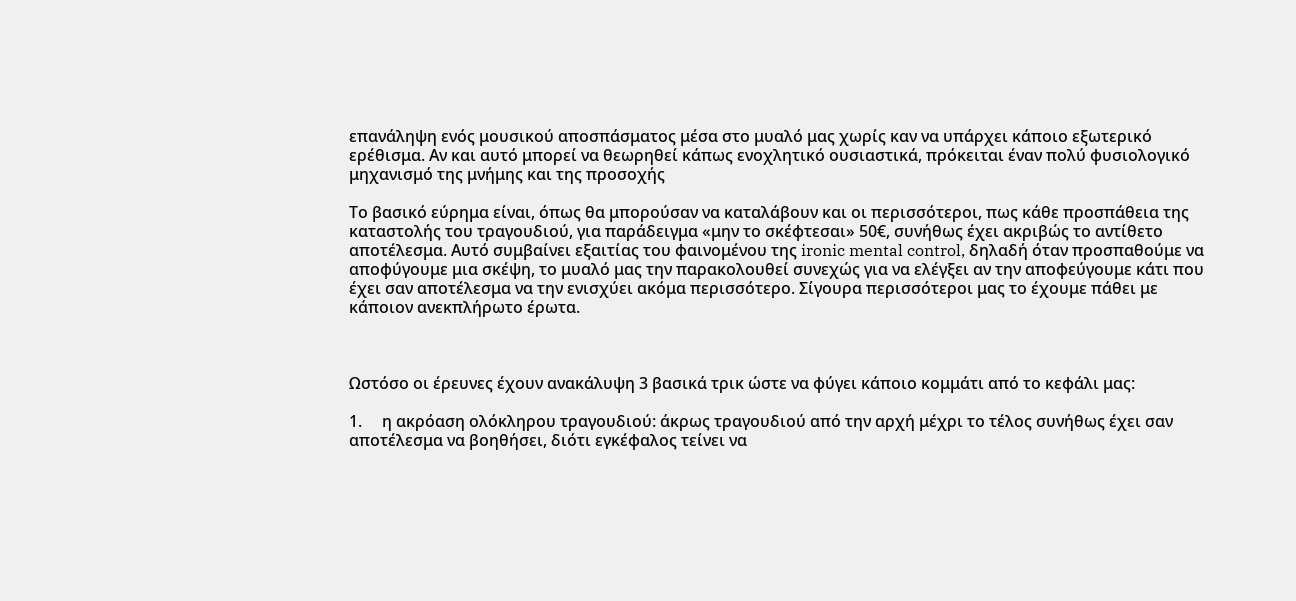επανάληψη ενός μουσικού αποσπάσματος μέσα στο μυαλό μας χωρίς καν να υπάρχει κάποιο εξωτερικό ερέθισμα. Αν και αυτό μπορεί να θεωρηθεί κάπως ενοχλητικό ουσιαστικά, πρόκειται έναν πολύ φυσιολογικό μηχανισμό της μνήμης και της προσοχής

Το βασικό εύρημα είναι, όπως θα μπορούσαν να καταλάβουν και οι περισσότεροι, πως κάθε προσπάθεια της καταστολής του τραγουδιού, για παράδειγμα «μην το σκέφτεσαι» 50€, συνήθως έχει ακριβώς το αντίθετο αποτέλεσμα. Αυτό συμβαίνει εξαιτίας του φαινομένου της ironic mental control, δηλαδή όταν προσπαθούμε να αποφύγουμε μια σκέψη, το μυαλό μας την παρακολουθεί συνεχώς για να ελέγξει αν την αποφεύγουμε κάτι που έχει σαν αποτέλεσμα να την ενισχύει ακόμα περισσότερο. Σίγουρα περισσότεροι μας το έχουμε πάθει με κάποιον ανεκπλήρωτο έρωτα.



Ωστόσο οι έρευνες έχουν ανακάλυψη 3 βασικά τρικ ώστε να φύγει κάποιο κομμάτι από το κεφάλι μας:

1.     η ακρόαση ολόκληρου τραγουδιού: άκρως τραγουδιού από την αρχή μέχρι το τέλος συνήθως έχει σαν αποτέλεσμα να βοηθήσει, διότι εγκέφαλος τείνει να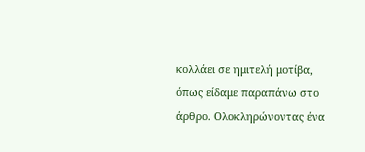κολλάει σε ημιτελή μοτίβα, όπως είδαμε παραπάνω στο άρθρο. Ολοκληρώνοντας ένα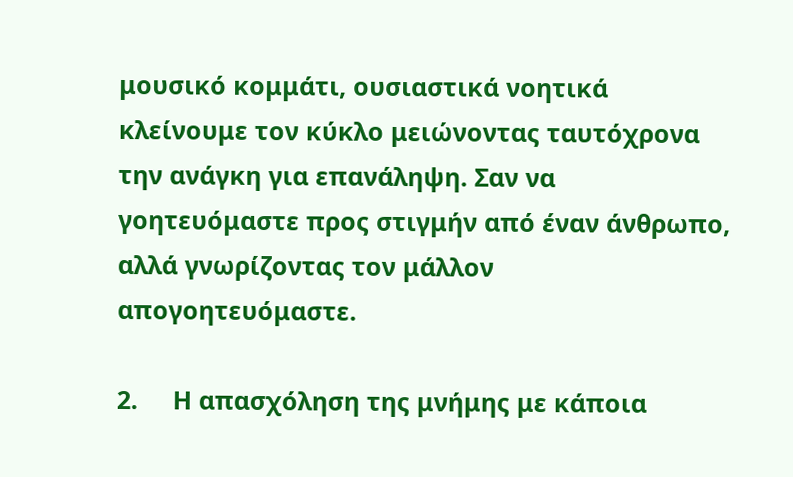μουσικό κομμάτι, ουσιαστικά νοητικά κλείνουμε τον κύκλο μειώνοντας ταυτόχρονα την ανάγκη για επανάληψη. Σαν να γοητευόμαστε προς στιγμήν από έναν άνθρωπο, αλλά γνωρίζοντας τον μάλλον απογοητευόμαστε.

2.     Η απασχόληση της μνήμης με κάποια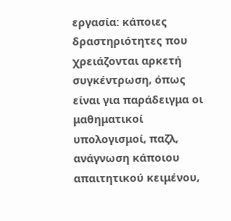εργασία: κάποιες δραστηριότητες που χρειάζονται αρκετή συγκέντρωση, όπως είναι για παράδειγμα οι μαθηματικοί υπολογισμοί, παζλ, ανάγνωση κάποιου απαιτητικού κειμένου,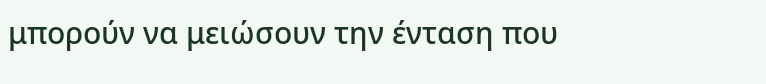μπορούν να μειώσουν την ένταση που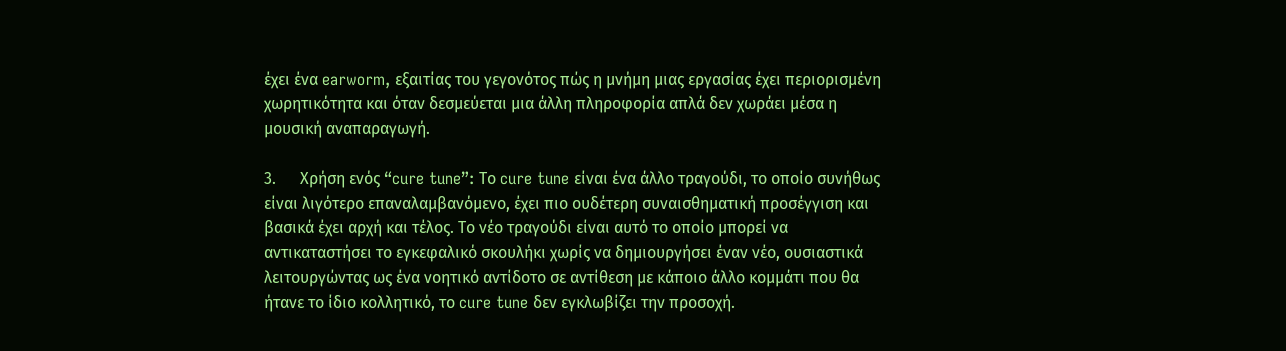έχει ένα earworm, εξαιτίας του γεγονότος πώς η μνήμη μιας εργασίας έχει περιορισμένη χωρητικότητα και όταν δεσμεύεται μια άλλη πληροφορία απλά δεν χωράει μέσα η μουσική αναπαραγωγή.

3.      Χρήση ενός “cure tune”: Το cure tune είναι ένα άλλο τραγούδι, το οποίο συνήθως είναι λιγότερο επαναλαμβανόμενο, έχει πιο ουδέτερη συναισθηματική προσέγγιση και βασικά έχει αρχή και τέλος. Το νέο τραγούδι είναι αυτό το οποίο μπορεί να αντικαταστήσει το εγκεφαλικό σκουλήκι χωρίς να δημιουργήσει έναν νέο, ουσιαστικά λειτουργώντας ως ένα νοητικό αντίδοτο σε αντίθεση με κάποιο άλλο κομμάτι που θα ήτανε το ίδιο κολλητικό, το cure tune δεν εγκλωβίζει την προσοχή.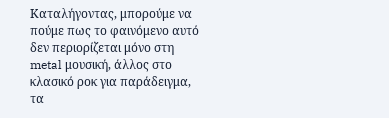Καταλήγοντας, μπορούμε να πούμε πως το φαινόμενο αυτό δεν περιορίζεται μόνο στη metal μουσική, άλλος στο κλασικό ροκ για παράδειγμα, τα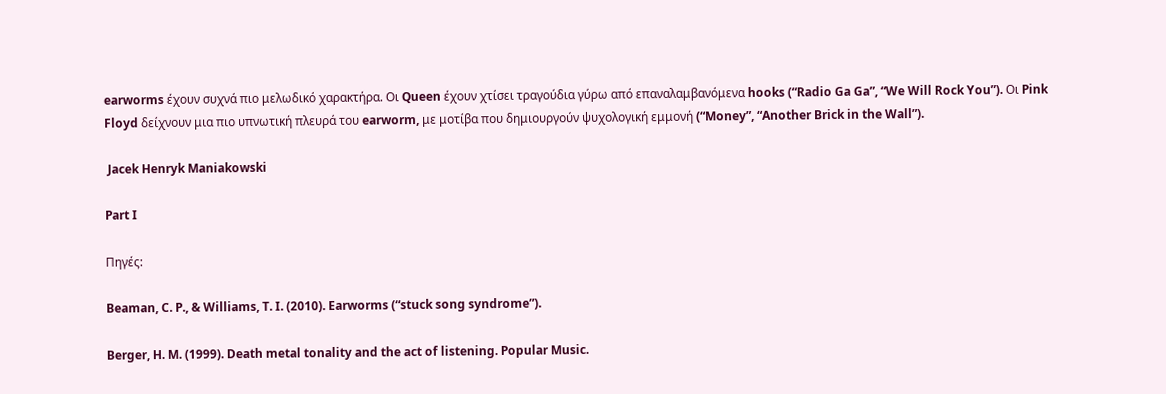earworms έχουν συχνά πιο μελωδικό χαρακτήρα. Οι Queen έχουν χτίσει τραγούδια γύρω από επαναλαμβανόμενα hooks (“Radio Ga Ga”, “We Will Rock You”). Οι Pink Floyd δείχνουν μια πιο υπνωτική πλευρά του earworm, με μοτίβα που δημιουργούν ψυχολογική εμμονή (“Money”, “Another Brick in the Wall”).

 Jacek Henryk Maniakowski

Part I

Πηγές:

Beaman, C. P., & Williams, T. I. (2010). Earworms (“stuck song syndrome”).

Berger, H. M. (1999). Death metal tonality and the act of listening. Popular Music.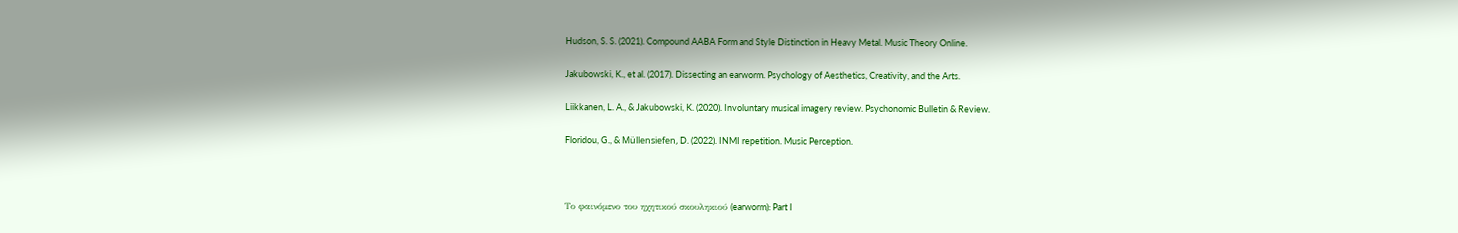Hudson, S. S. (2021). Compound AABA Form and Style Distinction in Heavy Metal. Music Theory Online.

Jakubowski, K., et al. (2017). Dissecting an earworm. Psychology of Aesthetics, Creativity, and the Arts.

Liikkanen, L. A., & Jakubowski, K. (2020). Involuntary musical imagery review. Psychonomic Bulletin & Review.

Floridou, G., & Müllensiefen, D. (2022). INMI repetition. Music Perception.



Το φαινόμενο του ηχητικού σκουληκιού (earworm): Part I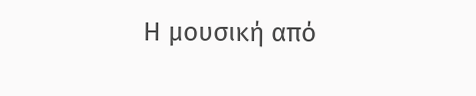Η μουσική από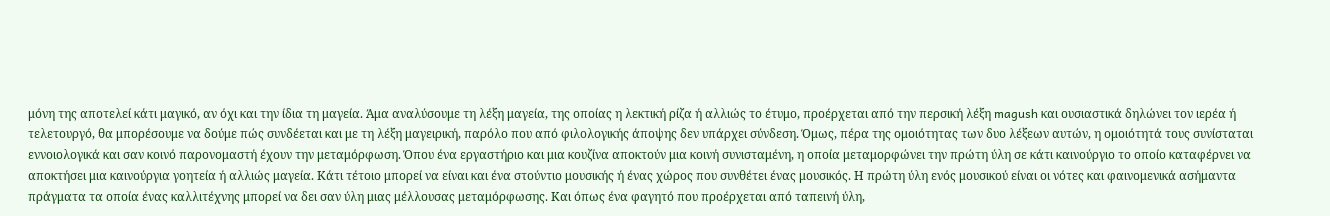μόνη της αποτελεί κάτι μαγικό, αν όχι και την ίδια τη μαγεία. Άμα αναλύσουμε τη λέξη μαγεία, της οποίας η λεκτική ρίζα ή αλλιώς το έτυμο, προέρχεται από την περσική λέξη magush και ουσιαστικά δηλώνει τον ιερέα ή τελετουργό, θα μπορέσουμε να δούμε πώς συνδέεται και με τη λέξη μαγειρική, παρόλο που από φιλολογικής άποψης δεν υπάρχει σύνδεση. Όμως, πέρα της ομοιότητας των δυο λέξεων αυτών, η ομοιότητά τους συνίσταται εννοιολογικά και σαν κοινό παρονομαστή έχουν την μεταμόρφωση. Όπου ένα εργαστήριο και μια κουζίνα αποκτούν μια κοινή συνισταμένη, η οποία μεταμορφώνει την πρώτη ύλη σε κάτι καινούργιο το οποίο καταφέρνει να αποκτήσει μια καινούργια γοητεία ή αλλιώς μαγεία. Κάτι τέτοιο μπορεί να είναι και ένα στούντιο μουσικής ή ένας χώρος που συνθέτει ένας μουσικός. Η πρώτη ύλη ενός μουσικού είναι οι νότες και φαινομενικά ασήμαντα πράγματα τα οποία ένας καλλιτέχνης μπορεί να δει σαν ύλη μιας μέλλουσας μεταμόρφωσης. Και όπως ένα φαγητό που προέρχεται από ταπεινή ύλη,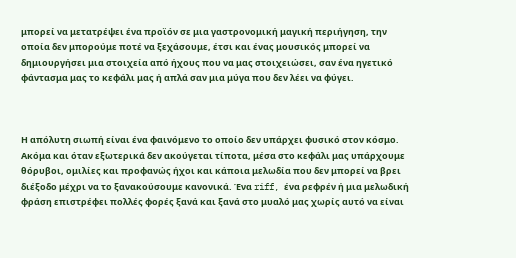μπορεί να μετατρέψει ένα προϊόν σε μια γαστρονομική μαγική περιήγηση, την οποία δεν μπορούμε ποτέ να ξεχάσουμε, έτσι και ένας μουσικός μπορεί να δημιουργήσει μια στοιχεία από ήχους που να μας στοιχειώσει, σαν ένα ηγετικό φάντασμα μας το κεφάλι μας ή απλά σαν μια μύγα που δεν λέει να φύγει.



Η απόλυτη σιωπή είναι ένα φαινόμενο το οποίο δεν υπάρχει φυσικό στον κόσμο. Ακόμα και όταν εξωτερικά δεν ακούγεται τίποτα, μέσα στο κεφάλι μας υπάρχουμε θόρυβοι, ομιλίες και προφανώς ήχοι και κάποια μελωδία που δεν μπορεί να βρει διέξοδο μέχρι να το ξανακούσουμε κανονικά. Ένα riff, ένα ρεφρέν ή μια μελωδική φράση επιστρέφει πολλές φορές ξανά και ξανά στο μυαλό μας χωρίς αυτό να είναι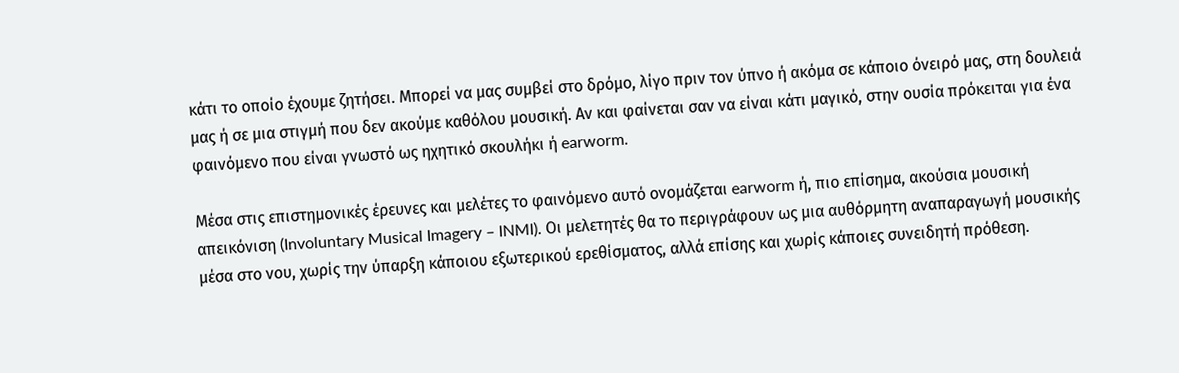κάτι το οποίο έχουμε ζητήσει. Μπορεί να μας συμβεί στο δρόμο, λίγο πριν τον ύπνο ή ακόμα σε κάποιο όνειρό μας, στη δουλειά μας ή σε μια στιγμή που δεν ακούμε καθόλου μουσική. Αν και φαίνεται σαν να είναι κάτι μαγικό, στην ουσία πρόκειται για ένα φαινόμενο που είναι γνωστό ως ηχητικό σκουλήκι ή earworm.

Μέσα στις επιστημονικές έρευνες και μελέτες το φαινόμενο αυτό ονομάζεται earworm ή, πιο επίσημα, ακούσια μουσική απεικόνιση (Involuntary Musical Imagery – INMI). Οι μελετητές θα το περιγράφουν ως μια αυθόρμητη αναπαραγωγή μουσικής μέσα στο νου, χωρίς την ύπαρξη κάποιου εξωτερικού ερεθίσματος, αλλά επίσης και χωρίς κάποιες συνειδητή πρόθεση.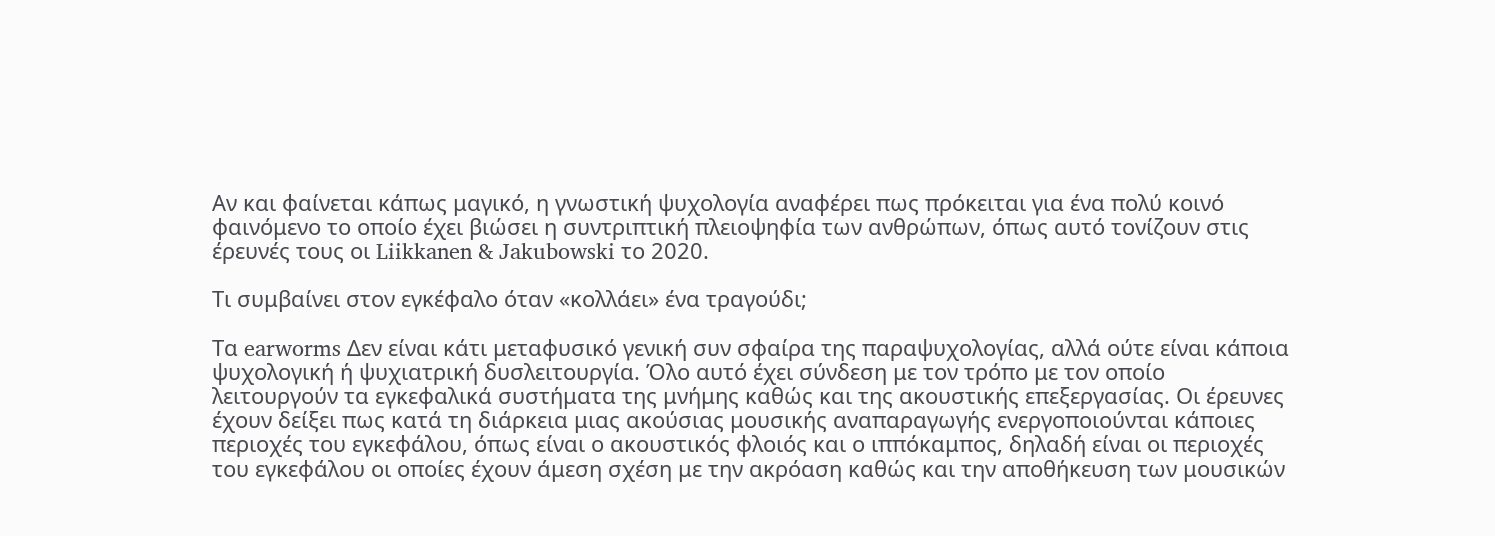Αν και φαίνεται κάπως μαγικό, η γνωστική ψυχολογία αναφέρει πως πρόκειται για ένα πολύ κοινό φαινόμενο το οποίο έχει βιώσει η συντριπτική πλειοψηφία των ανθρώπων, όπως αυτό τονίζουν στις έρευνές τους οι Liikkanen & Jakubowski το 2020.

Τι συμβαίνει στον εγκέφαλο όταν «κολλάει» ένα τραγούδι;

Τα earworms Δεν είναι κάτι μεταφυσικό γενική συν σφαίρα της παραψυχολογίας, αλλά ούτε είναι κάποια ψυχολογική ή ψυχιατρική δυσλειτουργία. Όλο αυτό έχει σύνδεση με τον τρόπο με τον οποίο λειτουργούν τα εγκεφαλικά συστήματα της μνήμης καθώς και της ακουστικής επεξεργασίας. Οι έρευνες έχουν δείξει πως κατά τη διάρκεια μιας ακούσιας μουσικής αναπαραγωγής ενεργοποιούνται κάποιες περιοχές του εγκεφάλου, όπως είναι ο ακουστικός φλοιός και ο ιππόκαμπος, δηλαδή είναι οι περιοχές του εγκεφάλου οι οποίες έχουν άμεση σχέση με την ακρόαση καθώς και την αποθήκευση των μουσικών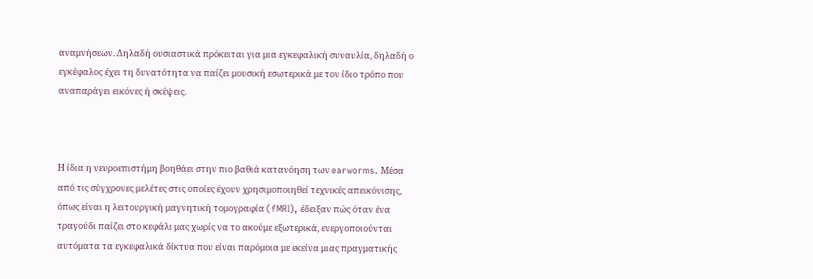αναμνήσεων. Δηλαδή ουσιαστικά πρόκειται για μια εγκεφαλική συναυλία, δηλαδή ο εγκέφαλος έχει τη δυνατότητα να παίζει μουσική εσωτερικά με τον ίδιο τρόπο που αναπαράγει εικόνες ή σκέψεις.



Η ίδια η νευροεπιστήμη βοηθάει στην πιο βαθιά κατανόηση των earworms. Μέσα από τις σύγχρονες μελέτες στις οποίες έχουν χρησιμοποιηθεί τεχνικές απεικόνισης, όπως είναι η λειτουργική μαγνητική τομογραφία (fMRI), έδειξαν πώς όταν ένα τραγούδι παίζει στο κεφάλι μας χωρίς να το ακούμε εξωτερικά, ενεργοποιούνται αυτόματα τα εγκεφαλικά δίκτυα που είναι παρόμοια με εκείνα μιας πραγματικής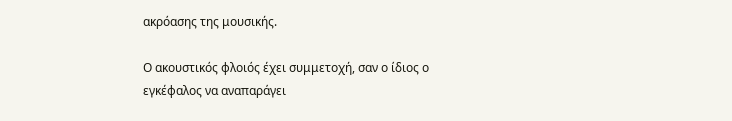ακρόασης της μουσικής.

Ο ακουστικός φλοιός έχει συμμετοχή, σαν ο ίδιος ο εγκέφαλος να αναπαράγει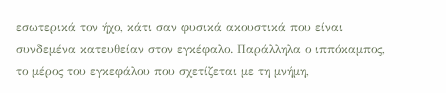εσωτερικά τον ήχο, κάτι σαν φυσικά ακουστικά που είναι συνδεμένα κατευθείαν στον εγκέφαλο. Παράλληλα ο ιππόκαμπος, το μέρος του εγκεφάλου που σχετίζεται με τη μνήμη,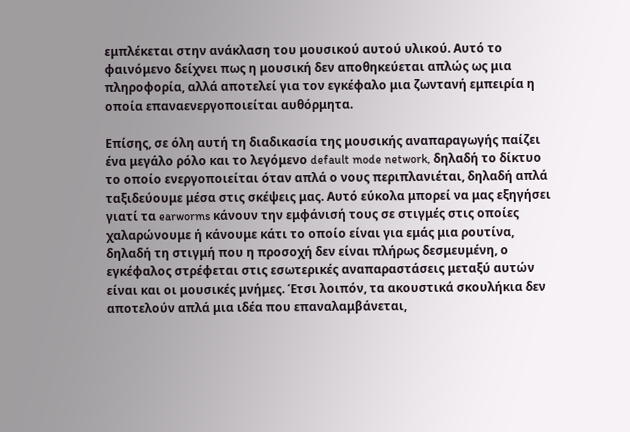εμπλέκεται στην ανάκλαση του μουσικού αυτού υλικού. Αυτό το φαινόμενο δείχνει πως η μουσική δεν αποθηκεύεται απλώς ως μια πληροφορία, αλλά αποτελεί για τον εγκέφαλο μια ζωντανή εμπειρία η οποία επαναενεργοποιείται αυθόρμητα.

Επίσης, σε όλη αυτή τη διαδικασία της μουσικής αναπαραγωγής παίζει ένα μεγάλο ρόλο και το λεγόμενο default mode network, δηλαδή το δίκτυο το οποίο ενεργοποιείται όταν απλά ο νους περιπλανιέται, δηλαδή απλά ταξιδεύουμε μέσα στις σκέψεις μας. Αυτό εύκολα μπορεί να μας εξηγήσει γιατί τα earworms κάνουν την εμφάνισή τους σε στιγμές στις οποίες χαλαρώνουμε ή κάνουμε κάτι το οποίο είναι για εμάς μια ρουτίνα, δηλαδή τη στιγμή που η προσοχή δεν είναι πλήρως δεσμευμένη, ο εγκέφαλος στρέφεται στις εσωτερικές αναπαραστάσεις μεταξύ αυτών είναι και οι μουσικές μνήμες. Έτσι λοιπόν, τα ακουστικά σκουλήκια δεν αποτελούν απλά μια ιδέα που επαναλαμβάνεται,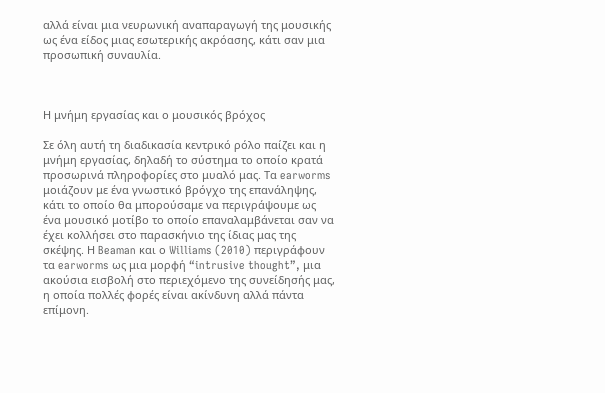αλλά είναι μια νευρωνική αναπαραγωγή της μουσικής ως ένα είδος μιας εσωτερικής ακρόασης, κάτι σαν μια προσωπική συναυλία.



Η μνήμη εργασίας και ο μουσικός βρόχος

Σε όλη αυτή τη διαδικασία κεντρικό ρόλο παίζει και η μνήμη εργασίας, δηλαδή το σύστημα το οποίο κρατά προσωρινά πληροφορίες στο μυαλό μας. Τα earworms μοιάζουν με ένα γνωστικό βρόγχο της επανάληψης, κάτι το οποίο θα μπορούσαμε να περιγράψουμε ως ένα μουσικό μοτίβο το οποίο επαναλαμβάνεται σαν να έχει κολλήσει στο παρασκήνιο της ίδιας μας της σκέψης. Η Beaman και ο Williams (2010) περιγράφουν τα earworms ως μια μορφή “intrusive thought”, μια ακούσια εισβολή στο περιεχόμενο της συνείδησής μας, η οποία πολλές φορές είναι ακίνδυνη αλλά πάντα επίμονη.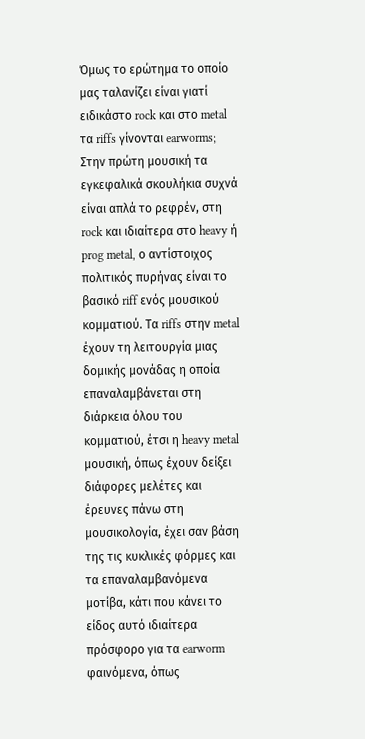Όμως το ερώτημα το οποίο μας ταλανίζει είναι γιατί ειδικάστο rock και στο metal τα riffs γίνονται earworms; Στην πρώτη μουσική τα εγκεφαλικά σκουλήκια συχνά είναι απλά το ρεφρέν, στη rock και ιδιαίτερα στο heavy ή prog metal, ο αντίστοιχος πολιτικός πυρήνας είναι το βασικό riff ενός μουσικού κομματιού. Τα riffs στην metal έχουν τη λειτουργία μιας δομικής μονάδας η οποία επαναλαμβάνεται στη διάρκεια όλου του κομματιού, έτσι η heavy metal μουσική, όπως έχουν δείξει διάφορες μελέτες και έρευνες πάνω στη μουσικολογία, έχει σαν βάση της τις κυκλικές φόρμες και τα επαναλαμβανόμενα μοτίβα, κάτι που κάνει το είδος αυτό ιδιαίτερα πρόσφορο για τα earworm φαινόμενα, όπως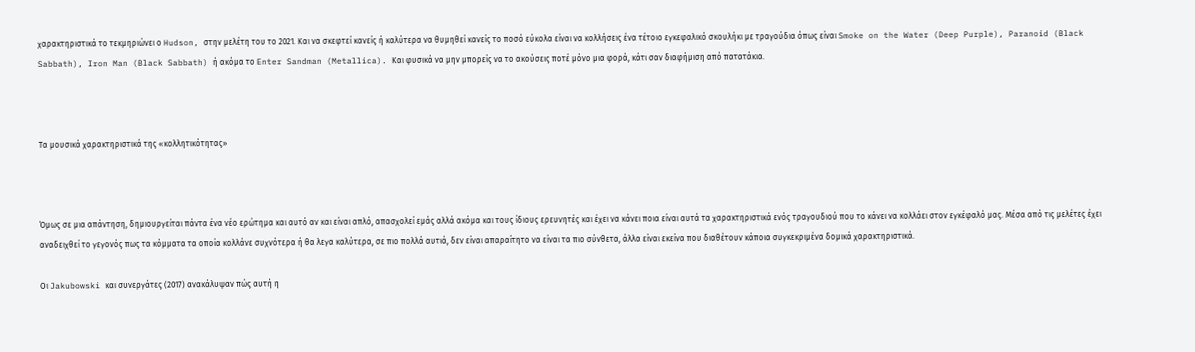χαρακτηριστικά το τεκμηριώνει ο Hudson, στην μελέτη του το 2021. Και να σκεφτεί κανείς ή καλύτερα να θυμηθεί κανείς το ποσό εύκολα είναι να κολλήσεις ένα τέτοιο εγκεφαλικό σκουλήκι με τραγούδια όπως είναι Smoke on the Water (Deep Purple), Paranoid (Black Sabbath), Iron Man (Black Sabbath) ή ακόμα το Enter Sandman (Metallica). Και φυσικά να μην μπορείς να το ακούσεις ποτέ μόνο μια φορά, κάτι σαν διαφήμιση από πατατάκια.



Τα μουσικά χαρακτηριστικά της «κολλητικότητας»



Όμως σε μια απάντηση, δημιουργείται πάντα ένα νέο ερώτημα και αυτό αν και είναι απλό, απασχολεί εμάς αλλά ακόμα και τους ίδιους ερευνητές και έχει να κάνει ποια είναι αυτά τα χαρακτηριστικά ενός τραγουδιού που το κάνει να κολλάει στον εγκέφαλό μας. Μέσα από τις μελέτες έχει αναδειχθεί το γεγονός πως τα κόμματα τα οποία κολλάνε συχνότερα ή θα λεγα καλύτερα, σε πιο πολλά αυτιά, δεν είναι απαραίτητο να είναι τα πιο σύνθετα, άλλα είναι εκείνα που διαθέτουν κάποια συγκεκριμένα δομικά χαρακτηριστικά.

Οι Jakubowski και συνεργάτες (2017) ανακάλυψαν πώς αυτή η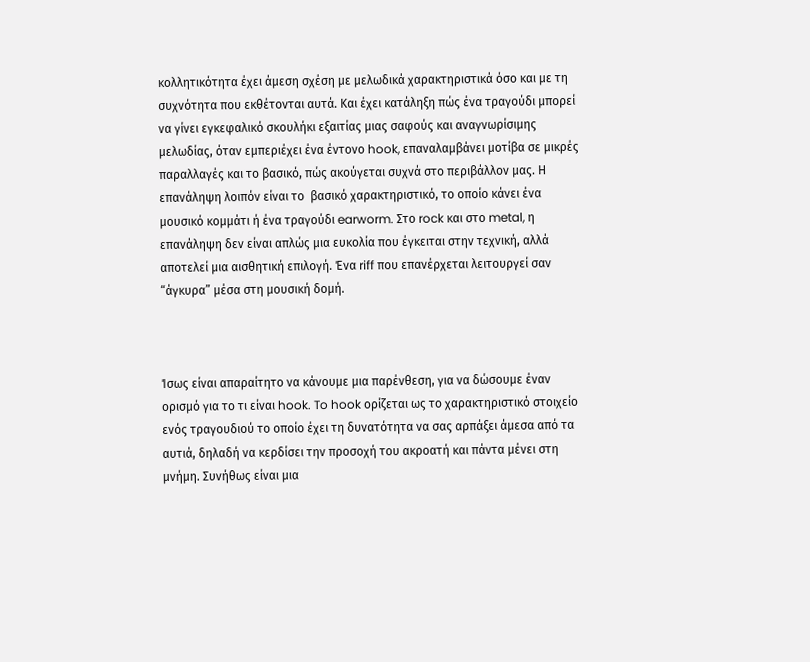κολλητικότητα έχει άμεση σχέση με μελωδικά χαρακτηριστικά όσο και με τη συχνότητα που εκθέτονται αυτά. Και έχει κατάληξη πώς ένα τραγούδι μπορεί να γίνει εγκεφαλικό σκουλήκι εξαιτίας μιας σαφούς και αναγνωρίσιμης μελωδίας, όταν εμπεριέχει ένα έντονο hook, επαναλαμβάνει μοτίβα σε μικρές παραλλαγές και το βασικό, πώς ακούγεται συχνά στο περιβάλλον μας. Η επανάληψη λοιπόν είναι το  βασικό χαρακτηριστικό, το οποίο κάνει ένα μουσικό κομμάτι ή ένα τραγούδι earworm. Στο rock και στο metal, η επανάληψη δεν είναι απλώς μια ευκολία που έγκειται στην τεχνική, αλλά αποτελεί μια αισθητική επιλογή. Ένα riff που επανέρχεται λειτουργεί σαν “άγκυρα” μέσα στη μουσική δομή.



Ίσως είναι απαραίτητο να κάνουμε μια παρένθεση, για να δώσουμε έναν ορισμό για το τι είναι hook. To hook ορίζεται ως το χαρακτηριστικό στοιχείο ενός τραγουδιού το οποίο έχει τη δυνατότητα να σας αρπάξει άμεσα από τα αυτιά, δηλαδή να κερδίσει την προσοχή του ακροατή και πάντα μένει στη μνήμη. Συνήθως είναι μια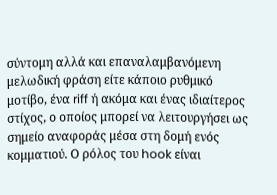σύντομη αλλά και επαναλαμβανόμενη μελωδική φράση είτε κάποιο ρυθμικό μοτίβο, ένα riff ή ακόμα και ένας ιδιαίτερος στίχος, ο οποίος μπορεί να λειτουργήσει ως σημείο αναφοράς μέσα στη δομή ενός κομματιού. Ο ρόλος του hook είναι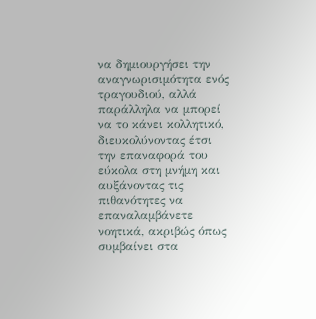να δημιουργήσει την αναγνωρισιμότητα ενός τραγουδιού, αλλά παράλληλα να μπορεί να το κάνει κολλητικό, διευκολύνοντας έτσι την επαναφορά του εύκολα στη μνήμη και αυξάνοντας τις πιθανότητες να επαναλαμβάνετε νοητικά, ακριβώς όπως συμβαίνει στα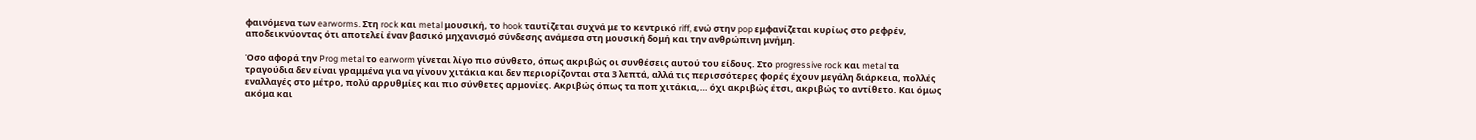φαινόμενα των earworms. Στη rock και metal μουσική, το hook ταυτίζεται συχνά με το κεντρικό riff, ενώ στην pop εμφανίζεται κυρίως στο ρεφρέν, αποδεικνύοντας ότι αποτελεί έναν βασικό μηχανισμό σύνδεσης ανάμεσα στη μουσική δομή και την ανθρώπινη μνήμη.

Όσο αφορά την Prog metal το earworm γίνεται λίγο πιο σύνθετο, όπως ακριβώς οι συνθέσεις αυτού του είδους. Στο progressive rock και metal τα τραγούδια δεν είναι γραμμένα για να γίνουν χιτάκια και δεν περιορίζονται στα 3 λεπτά, αλλά τις περισσότερες φορές έχουν μεγάλη διάρκεια, πολλές εναλλαγές στο μέτρο, πολύ αρρυθμίες και πιο σύνθετες αρμονίες. Ακριβώς όπως τα ποπ χιτάκια,… όχι ακριβώς έτσι, ακριβώς το αντίθετο. Και όμως ακόμα και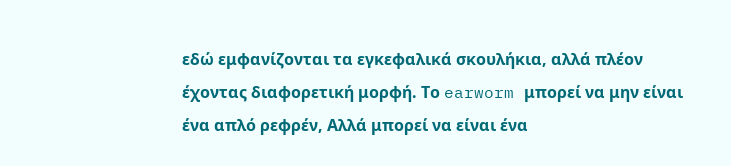εδώ εμφανίζονται τα εγκεφαλικά σκουλήκια, αλλά πλέον έχοντας διαφορετική μορφή. Το earworm μπορεί να μην είναι ένα απλό ρεφρέν, Αλλά μπορεί να είναι ένα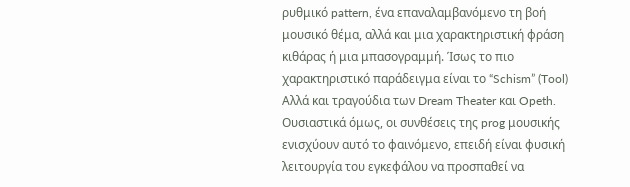ρυθμικό pattern, ένα επαναλαμβανόμενο τη βοή μουσικό θέμα, αλλά και μια χαρακτηριστική φράση κιθάρας ή μια μπασογραμμή. Ίσως το πιο χαρακτηριστικό παράδειγμα είναι το “Schism” (Tool) Αλλά και τραγούδια των Dream Theater και Opeth. Ουσιαστικά όμως, οι συνθέσεις της prog μουσικής ενισχύουν αυτό το φαινόμενο, επειδή είναι φυσική λειτουργία του εγκεφάλου να προσπαθεί να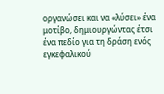οργανώσει και να «λύσει» ένα μοτίβο, δημιουργώντας έτσι ένα πεδίο για τη δράση ενός εγκεφαλικού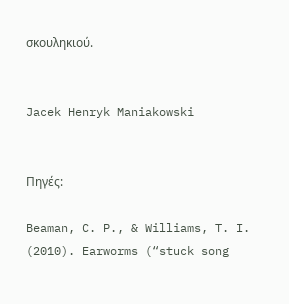σκουληκιού.


Jacek Henryk Maniakowski


Πηγές:

Beaman, C. P., & Williams, T. I. (2010). Earworms (“stuck song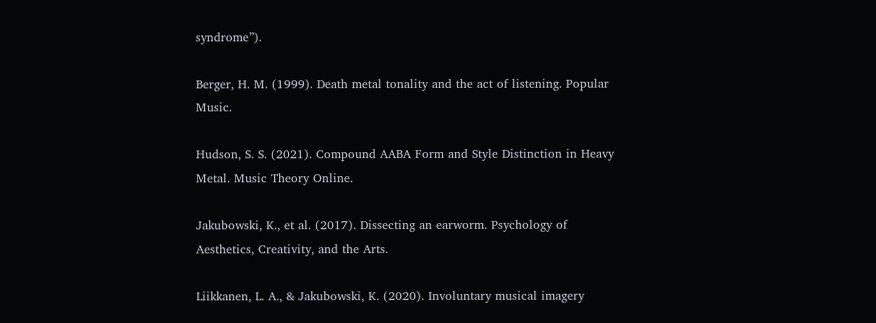syndrome”).

Berger, H. M. (1999). Death metal tonality and the act of listening. Popular Music.

Hudson, S. S. (2021). Compound AABA Form and Style Distinction in Heavy Metal. Music Theory Online.

Jakubowski, K., et al. (2017). Dissecting an earworm. Psychology of Aesthetics, Creativity, and the Arts.

Liikkanen, L. A., & Jakubowski, K. (2020). Involuntary musical imagery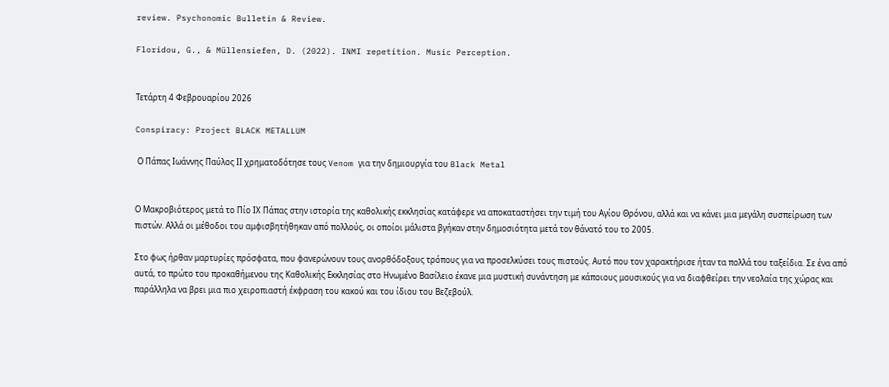review. Psychonomic Bulletin & Review.

Floridou, G., & Müllensiefen, D. (2022). INMI repetition. Music Perception.


Τετάρτη 4 Φεβρουαρίου 2026

Conspiracy: Project BLACK METALLUM

 Ο Πάπας Ιωάννης Παύλος ΙΙ χρηματοδότησε τους Venom για την δημιουργία του Black Metal


Ο Μακροβιότερος μετά το Πίο ΙΧ Πάπας στην ιστορία της καθολικής εκκλησίας κατάφερε να αποκαταστήσει την τιμή του Αγίου Θρόνου, αλλά και να κάνει μια μεγάλη συσπείρωση των πιστών. Αλλά οι μέθοδοι του αμφισβητήθηκαν από πολλούς, οι οποίοι μάλιστα βγήκαν στην δημοσιότητα μετά τον θάνατό του το 2005.

Στο φως ήρθαν μαρτυρίες πρόσφατα, που φανερώνουν τους ανορθόδοξους τρόπους για να προσελκύσει τους πιστούς. Αυτό που τον χαρακτήρισε ήταν τα πολλά του ταξείδια. Σε ένα από αυτά, το πρώτο του προκαθήμενου της Καθολικής Εκκλησίας στο Ηνωμένο Βασίλειο έκανε μια μυστική συνάντηση με κάποιους μουσικούς για να διαφθείρει την νεολαία της χώρας και παράλληλα να βρει μια πιο χειροπιαστή έκφραση του κακού και του ίδιου του Βεζεβούλ.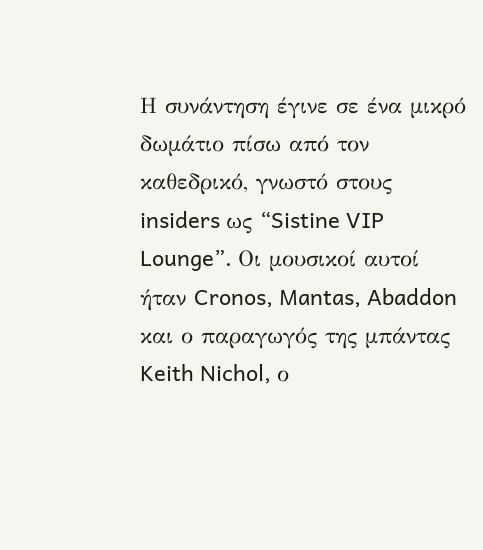Η συνάντηση έγινε σε ένα μικρό δωμάτιο πίσω από τον καθεδρικό, γνωστό στους insiders ως “Sistine VIP Lounge”. Οι μουσικοί αυτοί ήταν Cronos, Mantas, Abaddon και ο παραγωγός της μπάντας Keith Nichol, ο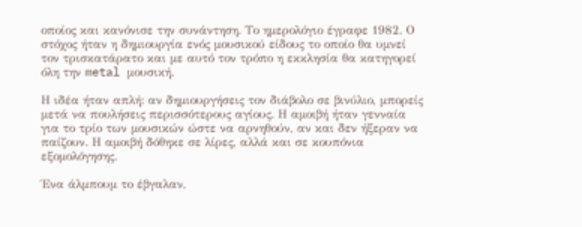οποίος και κανόνισε την συνάντηση. Το ημερολόγιο έγραφε 1982. Ο στόχος ήταν η δημιουργία ενός μουσικού είδους το οποίο θα υμνεί τον τρισκατάρατο και με αυτό τον τρόπο η εκκλησία θα κατηγορεί όλη την metal μουσική.

Η ιδέα ήταν απλή: αν δημιουργήσεις τον διάβολο σε βινύλιο, μπορείς μετά να πουλήσεις περισσότερους αγίους. Η αμοιβή ήταν γενναία για το τρίο των μουσικών ώστε να αρνηθούν, αν και δεν ήξεραν να παίζουν. Η αμοιβή δόθηκε σε λίρες, αλλά και σε κουπόνια εξομολόγησης.

Ένα άλμπουμ το έβγαλαν,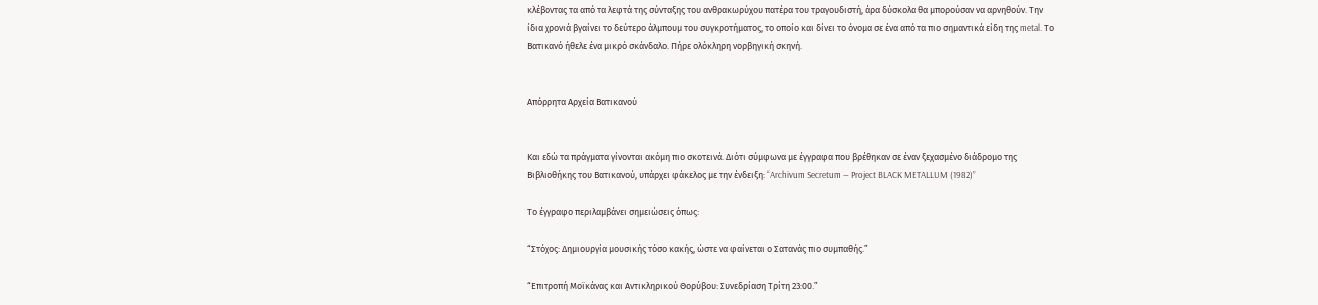κλέβοντας τα από τα λεφτά της σύνταξης του ανθρακωρύχου πατέρα του τραγουδιστή, άρα δύσκολα θα μπορούσαν να αρνηθούν. Την ίδια χρονιά βγαίνει το δεύτερο άλμπουμ του συγκροτήματος, το οποίο και δίνει το όνομα σε ένα από τα πιο σημαντικά είδη της metal. Το Βατικανό ήθελε ένα μικρό σκάνδαλο. Πήρε ολόκληρη νορβηγική σκηνή.


Απόρρητα Αρχεία Βατικανού


Και εδώ τα πράγματα γίνονται ακόμη πιο σκοτεινά. Διότι σύμφωνα με έγγραφα που βρέθηκαν σε έναν ξεχασμένο διάδρομο της Βιβλιοθήκης του Βατικανού, υπάρχει φάκελος με την ένδειξη: “Archivum Secretum — Project BLACK METALLUM (1982)”

Το έγγραφο περιλαμβάνει σημειώσεις όπως:

“Στόχος: Δημιουργία μουσικής τόσο κακής, ώστε να φαίνεται ο Σατανάς πιο συμπαθής.”

“Επιτροπή Μοϊκάνας και Αντικληρικού Θορύβου: Συνεδρίαση Τρίτη 23:00.”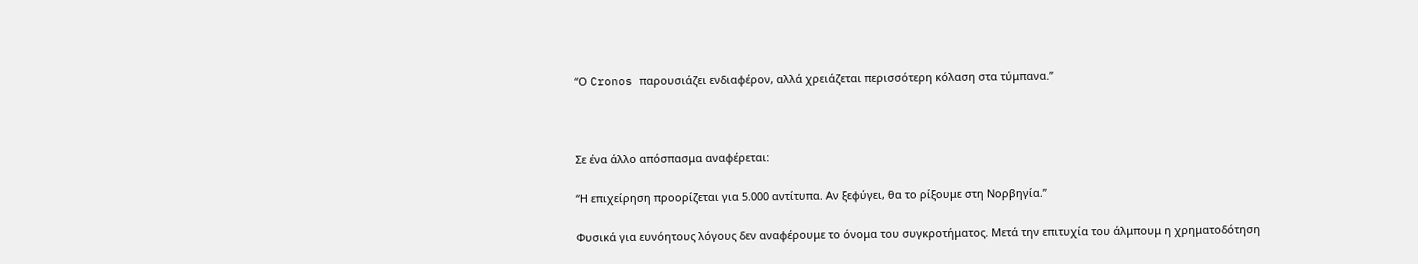“Ο Cronos παρουσιάζει ενδιαφέρον, αλλά χρειάζεται περισσότερη κόλαση στα τύμπανα.”



Σε ένα άλλο απόσπασμα αναφέρεται:

“Η επιχείρηση προορίζεται για 5.000 αντίτυπα. Αν ξεφύγει, θα το ρίξουμε στη Νορβηγία.”

Φυσικά για ευνόητους λόγους δεν αναφέρουμε το όνομα του συγκροτήματος. Μετά την επιτυχία του άλμπουμ η χρηματοδότηση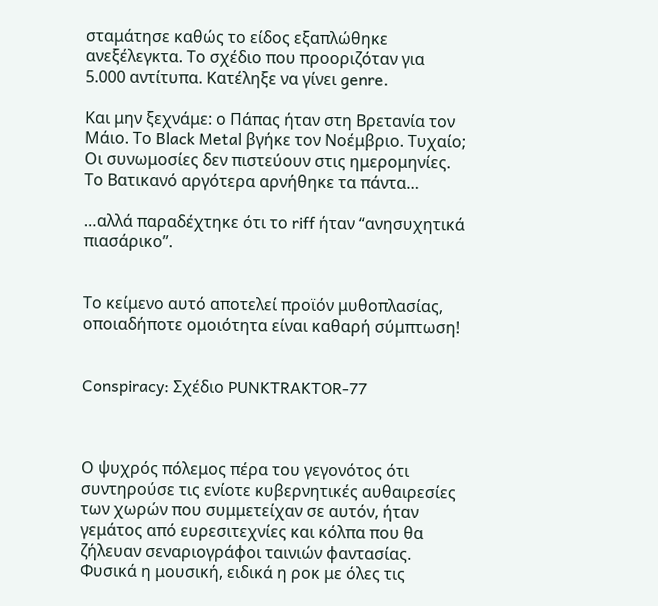σταμάτησε καθώς το είδος εξαπλώθηκε ανεξέλεγκτα. Το σχέδιο που προοριζόταν για 5.000 αντίτυπα. Κατέληξε να γίνει genre.

Και μην ξεχνάμε: ο Πάπας ήταν στη Βρετανία τον Μάιο. Το Black Metal βγήκε τον Νοέμβριο. Τυχαίο; Οι συνωμοσίες δεν πιστεύουν στις ημερομηνίες. Το Βατικανό αργότερα αρνήθηκε τα πάντα…

…αλλά παραδέχτηκε ότι το riff ήταν “ανησυχητικά πιασάρικο”.


Το κείμενο αυτό αποτελεί προϊόν μυθοπλασίας, οποιαδήποτε ομοιότητα είναι καθαρή σύμπτωση!


Conspiracy: Σχέδιο PUNKTRAKTOR-77



Ο ψυχρός πόλεμος πέρα του γεγονότος ότι συντηρούσε τις ενίοτε κυβερνητικές αυθαιρεσίες των χωρών που συμμετείχαν σε αυτόν, ήταν γεμάτος από ευρεσιτεχνίες και κόλπα που θα ζήλευαν σεναριογράφοι ταινιών φαντασίας. Φυσικά η μουσική, ειδικά η ροκ με όλες τις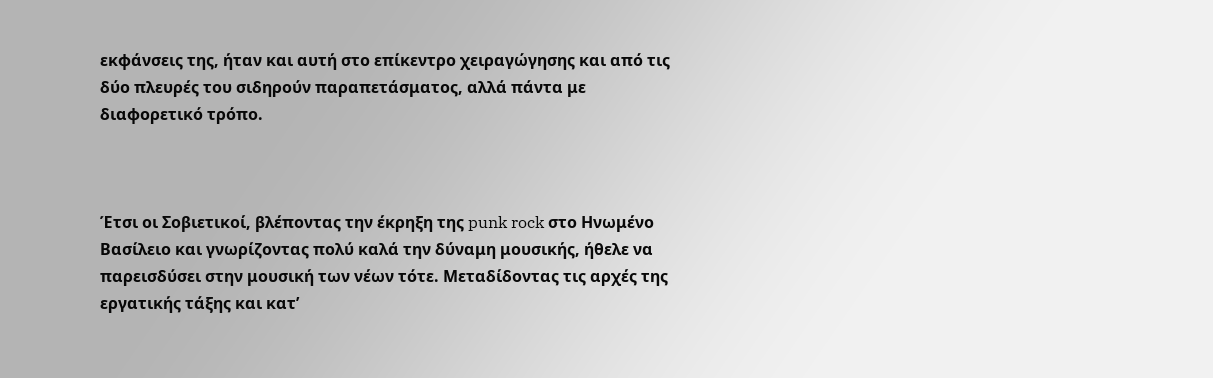εκφάνσεις της, ήταν και αυτή στο επίκεντρο χειραγώγησης και από τις δύο πλευρές του σιδηρούν παραπετάσματος, αλλά πάντα με διαφορετικό τρόπο.



Έτσι οι Σοβιετικοί, βλέποντας την έκρηξη της punk rock στο Ηνωμένο Βασίλειο και γνωρίζοντας πολύ καλά την δύναμη μουσικής, ήθελε να παρεισδύσει στην μουσική των νέων τότε. Μεταδίδοντας τις αρχές της εργατικής τάξης και κατ’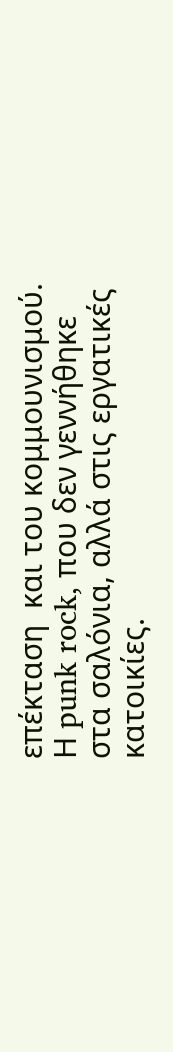επέκταση  και του κομμουνισμού. Η punk rock, που δεν γεννήθηκε στα σαλόνια, αλλά στις εργατικές κατοικίες.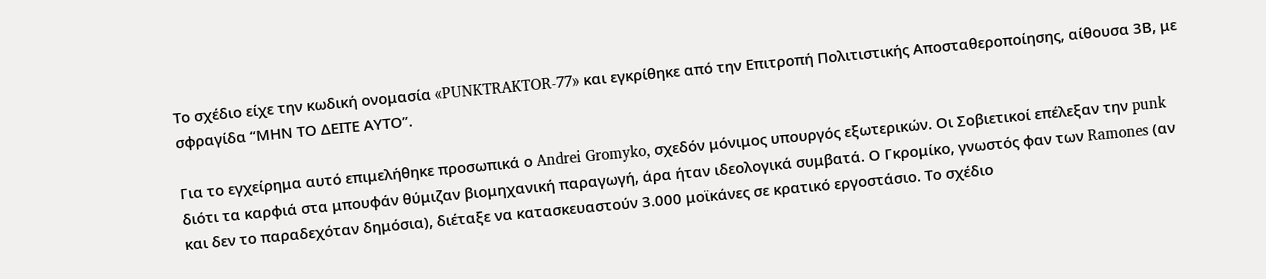Το σχέδιο είχε την κωδική ονομασία «PUNKTRAKTOR-77» και εγκρίθηκε από την Επιτροπή Πολιτιστικής Αποσταθεροποίησης, αίθουσα 3Β, με σφραγίδα “ΜΗΝ ΤΟ ΔΕΙΤΕ ΑΥΤΟ”.

Για το εγχείρημα αυτό επιμελήθηκε προσωπικά ο Andrei Gromyko, σχεδόν μόνιμος υπουργός εξωτερικών. Οι Σοβιετικοί επέλεξαν την punk διότι τα καρφιά στα μπουφάν θύμιζαν βιομηχανική παραγωγή, άρα ήταν ιδεολογικά συμβατά. Ο Γκρομίκο, γνωστός φαν των Ramones (αν και δεν το παραδεχόταν δημόσια), διέταξε να κατασκευαστούν 3.000 μοϊκάνες σε κρατικό εργοστάσιο. Το σχέδιο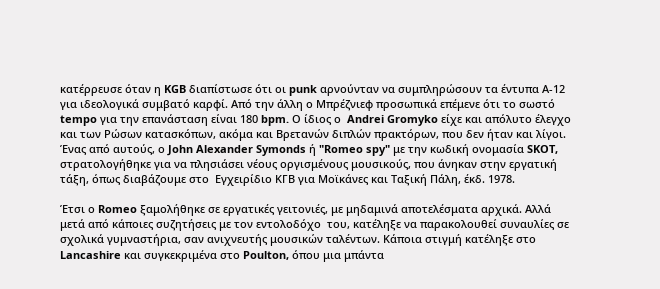κατέρρευσε όταν η KGB διαπίστωσε ότι οι punk αρνούνταν να συμπληρώσουν τα έντυπα Α-12 για ιδεολογικά συμβατό καρφί. Από την άλλη ο Μπρέζνιεφ προσωπικά επέμενε ότι το σωστό tempo για την επανάσταση είναι 180 bpm. Ο ίδιος ο  Andrei Gromyko είχε και απόλυτο έλεγχο και των Ρώσων κατασκόπων, ακόμα και Βρετανών διπλών πρακτόρων, που δεν ήταν και λίγοι. Ένας από αυτούς, ο John Alexander Symonds ή "Romeo spy" με την κωδική ονομασία SKOT, στρατολογήθηκε για να πλησιάσει νέους οργισμένους μουσικούς, που άνηκαν στην εργατική τάξη, όπως διαβάζουμε στο  Εγχειρίδιο ΚΓΒ για Μοϊκάνες και Ταξική Πάλη, έκδ. 1978.

Έτσι ο Romeo ξαμολήθηκε σε εργατικές γειτονιές, με μηδαμινά αποτελέσματα αρχικά. Αλλά μετά από κάποιες συζητήσεις με τον εντολοδόχο  του, κατέληξε να παρακολουθεί συναυλίες σε σχολικά γυμναστήρια, σαν ανιχνευτής μουσικών ταλέντων. Κάποια στιγμή κατέληξε στο Lancashire και συγκεκριμένα στο Poulton, όπου μια μπάντα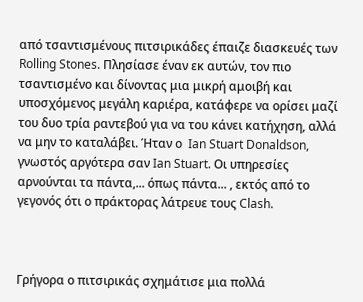από τσαντισμένους πιτσιρικάδες έπαιζε διασκευές των Rolling Stones. Πλησίασε έναν εκ αυτών, τον πιο τσαντισμένο και δίνοντας μια μικρή αμοιβή και υποσχόμενος μεγάλη καριέρα, κατάφερε να ορίσει μαζί του δυο τρία ραντεβού για να του κάνει κατήχηση, αλλά να μην το καταλάβει. Ήταν ο  Ian Stuart Donaldson, γνωστός αργότερα σαν Ian Stuart. Οι υπηρεσίες αρνούνται τα πάντα,... όπως πάντα... , εκτός από το γεγονός ότι ο πράκτορας λάτρευε τους Clash.



Γρήγορα ο πιτσιρικάς σχημάτισε μια πολλά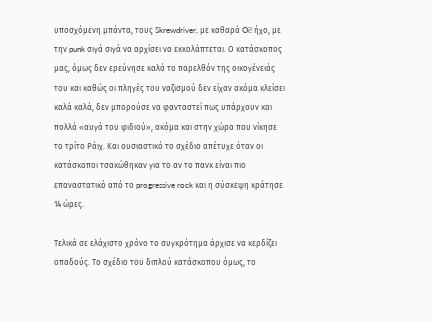υποσχόμενη μπάντα, τους Skrewdriver, με καθαρά Oi! ήχο, με την punk σιγά σιγά να αρχίσει να εκκολάπτεται. Ο κατάσκοπος μας, όμως δεν ερεύνησε καλά το παρελθόν της οικογένειάς του και καθώς οι πληγές του ναζισμού δεν είχαν ακόμα κλείσει καλά καλά, δεν μπορούσε να φανταστεί πως υπάρχουν και πολλά «αυγά του φιδιού», ακόμα και στην χώρα που νίκησε το τρίτο Ράιχ. Και ουσιαστικό το σχέδιο απέτυχε όταν οι κατάσκοποι τσακώθηκαν για το αν το πανκ είναι πιο επαναστατικό από το progressive rock και η σύσκεψη κράτησε 14 ώρες.

Τελικά σε ελάχιστο χρόνο το συγκρότημα άρχισε να κερδίζει οπαδούς. Το σχέδιο του διπλού κατάσκοπου όμως, το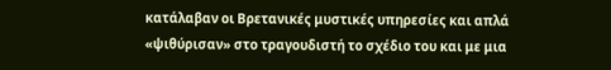κατάλαβαν οι Βρετανικές μυστικές υπηρεσίες και απλά «ψιθύρισαν» στο τραγουδιστή το σχέδιο του και με μια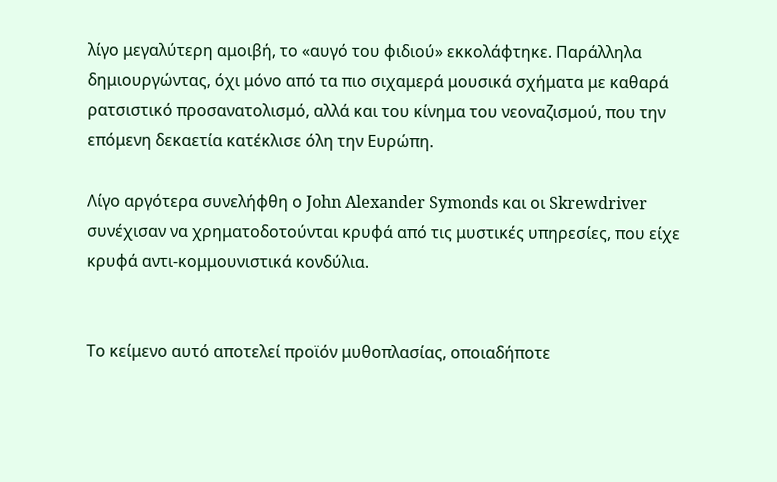λίγο μεγαλύτερη αμοιβή, το «αυγό του φιδιού» εκκολάφτηκε. Παράλληλα δημιουργώντας, όχι μόνο από τα πιο σιχαμερά μουσικά σχήματα με καθαρά ρατσιστικό προσανατολισμό, αλλά και του κίνημα του νεοναζισμού, που την επόμενη δεκαετία κατέκλισε όλη την Ευρώπη.

Λίγο αργότερα συνελήφθη ο John Alexander Symonds και οι Skrewdriver συνέχισαν να χρηματοδοτούνται κρυφά από τις μυστικές υπηρεσίες, που είχε κρυφά αντι-κομμουνιστικά κονδύλια.


Το κείμενο αυτό αποτελεί προϊόν μυθοπλασίας, οποιαδήποτε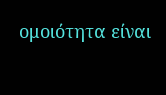ομοιότητα είναι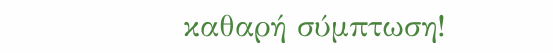καθαρή σύμπτωση!